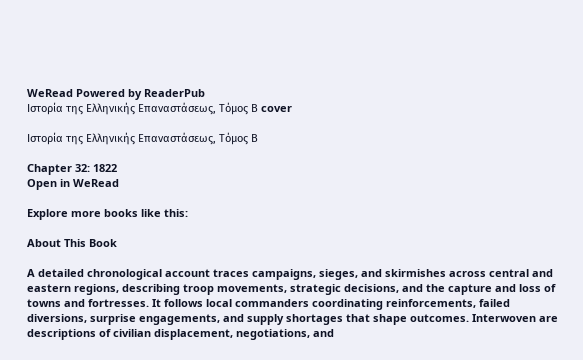WeRead Powered by ReaderPub
Ιστορία της Ελληνικής Επαναστάσεως, Τόμος Β cover

Ιστορία της Ελληνικής Επαναστάσεως, Τόμος Β

Chapter 32: 1822
Open in WeRead

Explore more books like this:

About This Book

A detailed chronological account traces campaigns, sieges, and skirmishes across central and eastern regions, describing troop movements, strategic decisions, and the capture and loss of towns and fortresses. It follows local commanders coordinating reinforcements, failed diversions, surprise engagements, and supply shortages that shape outcomes. Interwoven are descriptions of civilian displacement, negotiations, and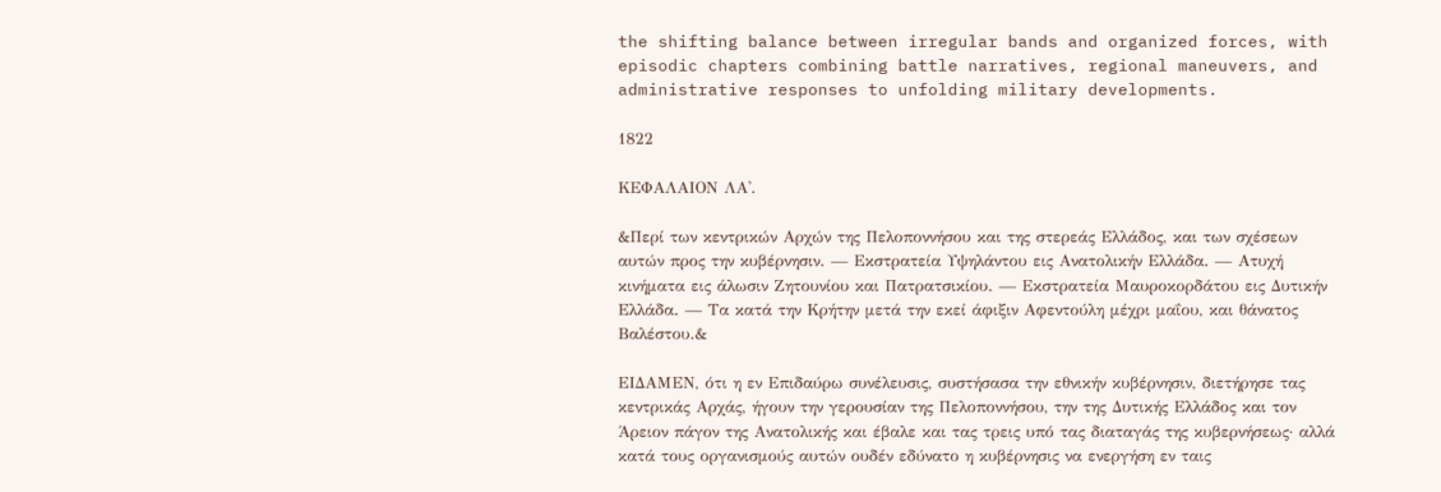the shifting balance between irregular bands and organized forces, with episodic chapters combining battle narratives, regional maneuvers, and administrative responses to unfolding military developments.

1822

ΚΕΦΑΛΑΙΟΝ ΛΑ'.

&Περί των κεντρικών Αρχών της Πελοποννήσου και της στερεάς Ελλάδος, και των σχέσεων αυτών προς την κυβέρνησιν. — Εκστρατεία Υψηλάντου εις Ανατολικήν Ελλάδα. — Ατυχή κινήματα εις άλωσιν Ζητουνίου και Πατρατσικίου. — Εκστρατεία Μαυροκορδάτου εις Δυτικήν Ελλάδα. — Τα κατά την Κρήτην μετά την εκεί άφιξιν Αφεντούλη μέχρι μαΐου, και θάνατος Βαλέστου.&

ΕΙΔΑΜΕΝ, ότι η εν Επιδαύρω συνέλευσις, συστήσασα την εθνικήν κυβέρνησιν, διετήρησε τας κεντρικάς Αρχάς, ήγουν την γερουσίαν της Πελοποννήσου, την της Δυτικής Ελλάδος και τον Άρειον πάγον της Ανατολικής και έβαλε και τας τρεις υπό τας διαταγάς της κυβερνήσεως· αλλά κατά τους οργανισμούς αυτών ουδέν εδύνατο η κυβέρνησις να ενεργήση εν ταις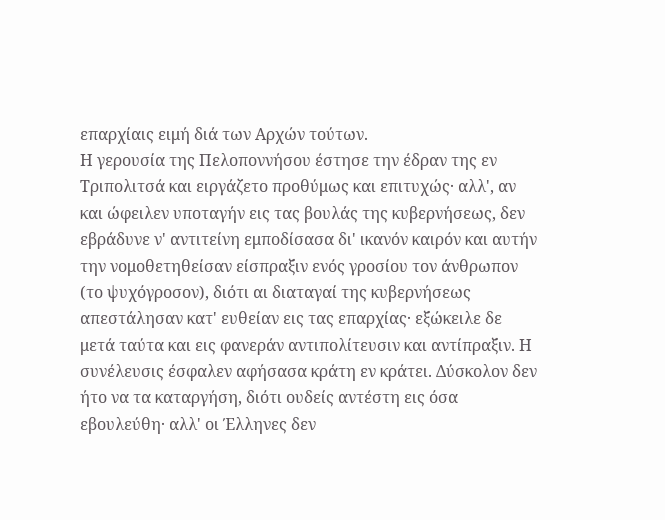επαρχίαις ειμή διά των Αρχών τούτων.
Η γερουσία της Πελοποννήσου έστησε την έδραν της εν Τριπολιτσά και ειργάζετο προθύμως και επιτυχώς· αλλ', αν και ώφειλεν υποταγήν εις τας βουλάς της κυβερνήσεως, δεν εβράδυνε ν' αντιτείνη εμποδίσασα δι' ικανόν καιρόν και αυτήν την νομοθετηθείσαν είσπραξιν ενός γροσίου τον άνθρωπον (το ψυχόγροσον), διότι αι διαταγαί της κυβερνήσεως απεστάλησαν κατ' ευθείαν εις τας επαρχίας· εξώκειλε δε μετά ταύτα και εις φανεράν αντιπολίτευσιν και αντίπραξιν. Η συνέλευσις έσφαλεν αφήσασα κράτη εν κράτει. Δύσκολον δεν ήτο να τα καταργήση, διότι ουδείς αντέστη εις όσα εβουλεύθη· αλλ' οι Έλληνες δεν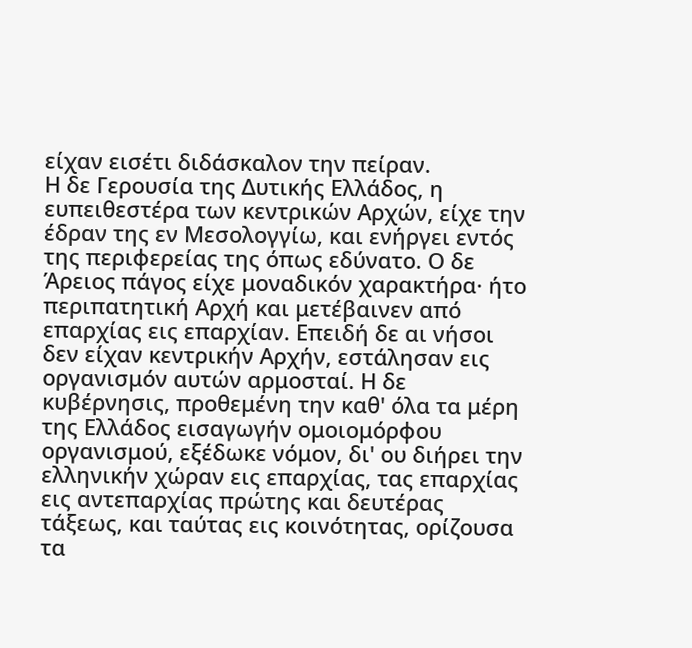είχαν εισέτι διδάσκαλον την πείραν.
Η δε Γερουσία της Δυτικής Ελλάδος, η ευπειθεστέρα των κεντρικών Αρχών, είχε την έδραν της εν Μεσολογγίω, και ενήργει εντός της περιφερείας της όπως εδύνατο. Ο δε Άρειος πάγος είχε μοναδικόν χαρακτήρα· ήτο περιπατητική Αρχή και μετέβαινεν από επαρχίας εις επαρχίαν. Επειδή δε αι νήσοι δεν είχαν κεντρικήν Αρχήν, εστάλησαν εις οργανισμόν αυτών αρμοσταί. Η δε κυβέρνησις, προθεμένη την καθ' όλα τα μέρη της Ελλάδος εισαγωγήν ομοιομόρφου οργανισμού, εξέδωκε νόμον, δι' ου διήρει την ελληνικήν χώραν εις επαρχίας, τας επαρχίας εις αντεπαρχίας πρώτης και δευτέρας τάξεως, και ταύτας εις κοινότητας, ορίζουσα τα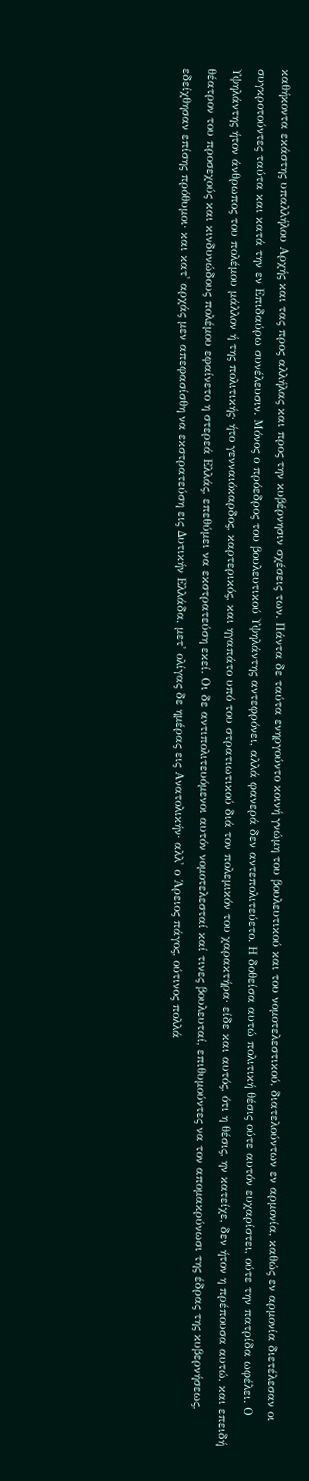καθήκοντα εκάστης υπαλλήλου Αρχής και τας προς αλλήλας και προς την κυβέρνησιν σχέσεις των. Πάντα δε ταύτα ενηργούντο κοινή γνώμη του βουλευτικού και του νομοτελεστικού, διατελούντων εν αρμονία, καθώς εν αρμονία διετέλεσαν οι συγκροτούντες ταύτα και κατά την εν Επιδαύρω συνέλευσιν. Μόνος ο πρόεδρος του βουλευτικού Υψηλάντης αντεφρόνει, αλλά φανερά δεν αντεπολιτεύετο. Η δοθείσα αυτώ πολιτική θέσις ούτε αυτόν ευχαρίστει, ούτε την πατρίδα ωφέλει. Ο Υψηλάντης ήτον άνθρωπος του πολέμου μάλλον ή της πολιτικής· ήτο γενναιόκαρδος, καρτερικός, και ηγαπάτο υπό του στρατιωτικού διά τον πολεμικόν του χαρακτήρα· είδε και αυτός, ότι η θέσις, ην κατείχε, δεν ήτον η πρέπουσα αυτώ, και επειδή θέατρον του προσεχούς και κινδυνώδους πολέμου εφαίνετο η στερεά Ελλάς, επεθύμει να εκστρατεύση εκεί. Οι δε αντιπολιτευόμενοι αυτόν νομοτελεσταί καί τινες βουλευταί, επιθυμούντες να τον απομακρύνωσι της έδρας της κυβερνήσεως, εδείχθησαν επίσης πρόθυμοι· και κατ' αρχάς μεν απεφασίσθη να εκστρατεύση εις Δυτικήν Ελλάδα, μετ' ολίγας δε ημέρας εις Ανατολικήν· αλλ' ο Άρειος πάγος, ούτινος πολλά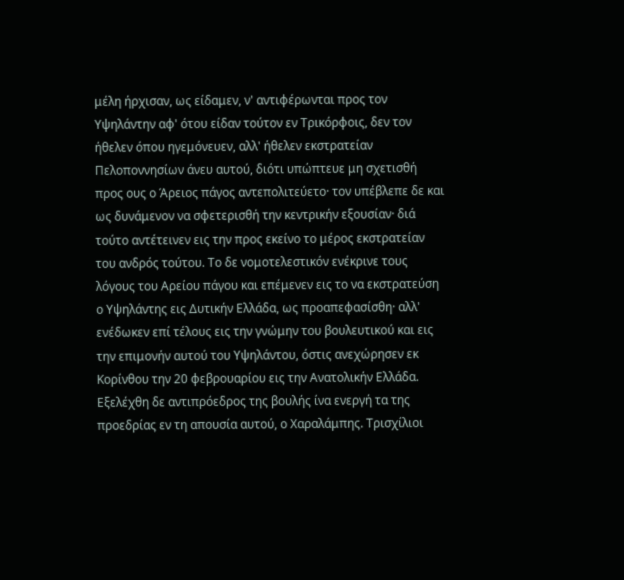μέλη ήρχισαν, ως είδαμεν, ν' αντιφέρωνται προς τον Υψηλάντην αφ' ότου είδαν τούτον εν Τρικόρφοις, δεν τον ήθελεν όπου ηγεμόνευεν, αλλ' ήθελεν εκστρατείαν Πελοποννησίων άνευ αυτού, διότι υπώπτευε μη σχετισθή προς ους ο Άρειος πάγος αντεπολιτεύετο· τον υπέβλεπε δε και ως δυνάμενον να σφετερισθή την κεντρικήν εξουσίαν· διά τούτο αντέτεινεν εις την προς εκείνο το μέρος εκστρατείαν του ανδρός τούτου. Το δε νομοτελεστικόν ενέκρινε τους λόγους του Αρείου πάγου και επέμενεν εις το να εκστρατεύση ο Υψηλάντης εις Δυτικήν Ελλάδα, ως προαπεφασίσθη· αλλ' ενέδωκεν επί τέλους εις την γνώμην του βουλευτικού και εις την επιμονήν αυτού του Υψηλάντου, όστις ανεχώρησεν εκ Κορίνθου την 20 φεβρουαρίου εις την Ανατολικήν Ελλάδα. Εξελέχθη δε αντιπρόεδρος της βουλής ίνα ενεργή τα της προεδρίας εν τη απουσία αυτού, ο Χαραλάμπης. Τρισχίλιοι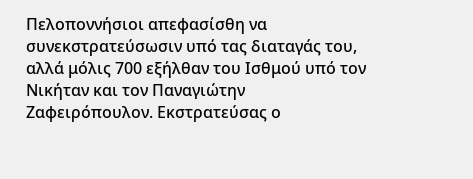Πελοποννήσιοι απεφασίσθη να συνεκστρατεύσωσιν υπό τας διαταγάς του, αλλά μόλις 700 εξήλθαν του Ισθμού υπό τον Νικήταν και τον Παναγιώτην Ζαφειρόπουλον. Εκστρατεύσας ο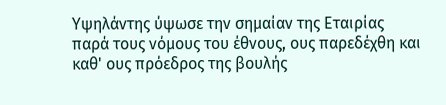Υψηλάντης ύψωσε την σημαίαν της Εταιρίας παρά τους νόμους του έθνους, ους παρεδέχθη και καθ' ους πρόεδρος της βουλής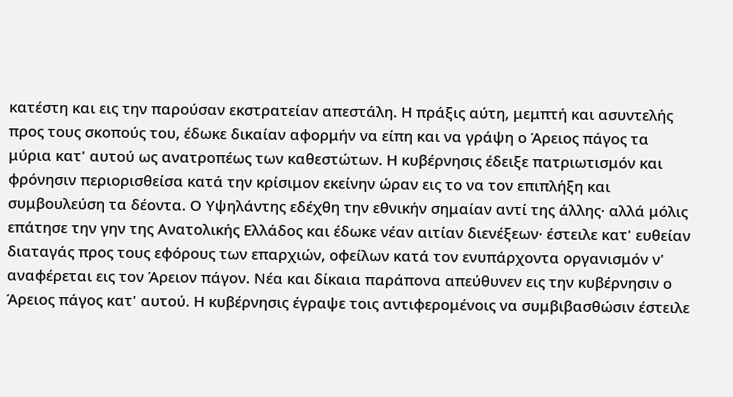κατέστη και εις την παρούσαν εκστρατείαν απεστάλη. Η πράξις αύτη, μεμπτή και ασυντελής προς τους σκοπούς του, έδωκε δικαίαν αφορμήν να είπη και να γράψη ο Άρειος πάγος τα μύρια κατ' αυτού ως ανατροπέως των καθεστώτων. Η κυβέρνησις έδειξε πατριωτισμόν και φρόνησιν περιορισθείσα κατά την κρίσιμον εκείνην ώραν εις το να τον επιπλήξη και συμβουλεύση τα δέοντα. Ο Υψηλάντης εδέχθη την εθνικήν σημαίαν αντί της άλλης· αλλά μόλις επάτησε την γην της Ανατολικής Ελλάδος και έδωκε νέαν αιτίαν διενέξεων· έστειλε κατ' ευθείαν διαταγάς προς τους εφόρους των επαρχιών, οφείλων κατά τον ενυπάρχοντα οργανισμόν ν' αναφέρεται εις τον Άρειον πάγον. Νέα και δίκαια παράπονα απεύθυνεν εις την κυβέρνησιν ο Άρειος πάγος κατ' αυτού. Η κυβέρνησις έγραψε τοις αντιφερομένοις να συμβιβασθώσιν έστειλε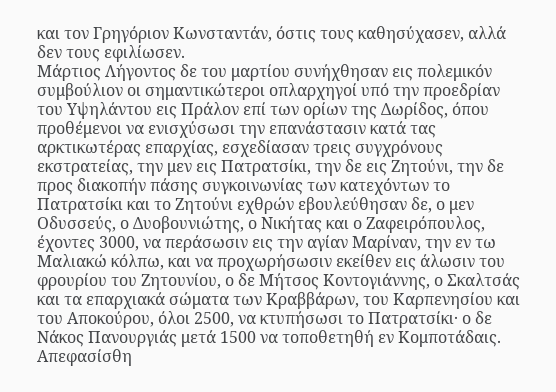και τον Γρηγόριον Κωνσταντάν, όστις τους καθησύχασεν, αλλά δεν τους εφιλίωσεν.
Μάρτιος Λήγοντος δε του μαρτίου συνήχθησαν εις πολεμικόν συμβούλιον οι σημαντικώτεροι οπλαρχηγοί υπό την προεδρίαν του Υψηλάντου εις Πράλον επί των ορίων της Δωρίδος, όπου προθέμενοι να ενισχύσωσι την επανάστασιν κατά τας αρκτικωτέρας επαρχίας, εσχεδίασαν τρεις συγχρόνους εκστρατείας, την μεν εις Πατρατσίκι, την δε εις Ζητούνι, την δε προς διακοπήν πάσης συγκοινωνίας των κατεχόντων το Πατρατσίκι και το Ζητούνι εχθρών εβουλεύθησαν δε, ο μεν Οδυσσεύς, ο Δυοβουνιώτης, ο Νικήτας και ο Ζαφειρόπουλος, έχοντες 3000, να περάσωσιν εις την αγίαν Μαρίναν, την εν τω Μαλιακώ κόλπω, και να προχωρήσωσιν εκείθεν εις άλωσιν του φρουρίου του Ζητουνίου, ο δε Μήτσος Κοντογιάννης, ο Σκαλτσάς και τα επαρχιακά σώματα των Κραββάρων, του Καρπενησίου και του Αποκούρου, όλοι 2500, να κτυπήσωσι το Πατρατσίκι· ο δε Νάκος Πανουργιάς μετά 1500 να τοποθετηθή εν Κομποτάδαις. Απεφασίσθη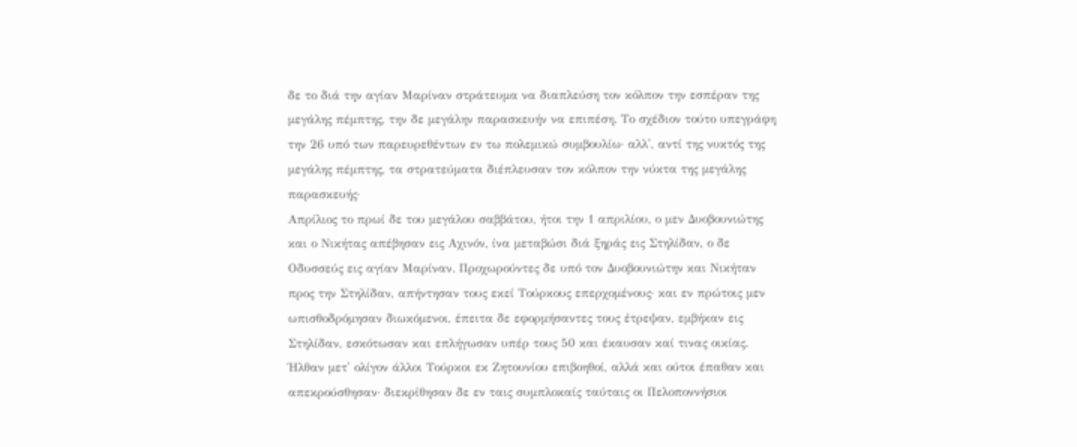δε το διά την αγίαν Μαρίναν στράτευμα να διαπλεύση τον κόλπον την εσπέραν της μεγάλης πέμπτης, την δε μεγάλην παρασκευήν να επιπέση. Το σχέδιον τούτο υπεγράφη την 26 υπό των παρευρεθέντων εν τω πολεμικώ συμβουλίω· αλλ', αντί της νυκτός της μεγάλης πέμπτης, τα στρατεύματα διέπλευσαν τον κόλπον την νύκτα της μεγάλης παρασκευής·
Απρίλιος το πρωί δε του μεγάλου σαββάτου, ήτοι την 1 απριλίου, ο μεν Δυοβουνιώτης και ο Νικήτας απέβησαν εις Αχινόν, ίνα μεταβώσι διά ξηράς εις Στηλίδαν, ο δε Οδυσσεύς εις αγίαν Μαρίναν. Προχωρούντες δε υπό τον Δυοβουνιώτην και Νικήταν προς την Στηλίδαν, απήντησαν τους εκεί Τούρκους επερχομένους· και εν πρώτοις μεν ωπισθοδρόμησαν διωκόμενοι, έπειτα δε εφορμήσαντες τους έτρεψαν, εμβήκαν εις Στηλίδαν, εσκότωσαν και επλήγωσαν υπέρ τους 50 και έκαυσαν καί τινας οικίας. Ήλθαν μετ' ολίγον άλλοι Τούρκοι εκ Ζητουνίου επιβοηθοί, αλλά και ούτοι έπαθαν και απεκρούσθησαν· διεκρίθησαν δε εν ταις συμπλοκαίς ταύταις οι Πελοποννήσιοι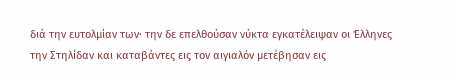διά την ευτολμίαν των· την δε επελθούσαν νύκτα εγκατέλειψαν οι Έλληνες την Στηλίδαν και καταβάντες εις τον αιγιαλόν μετέβησαν εις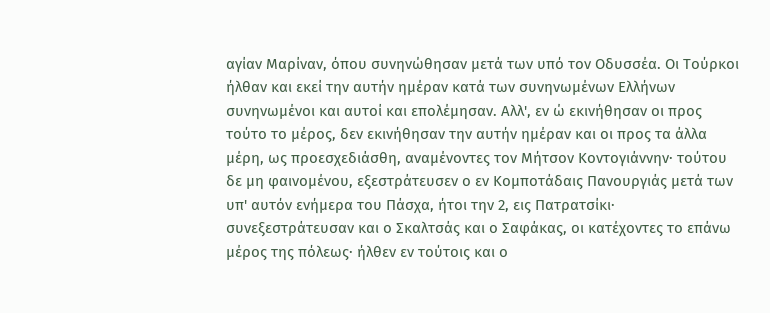αγίαν Μαρίναν, όπου συνηνώθησαν μετά των υπό τον Οδυσσέα. Οι Τούρκοι ήλθαν και εκεί την αυτήν ημέραν κατά των συνηνωμένων Ελλήνων συνηνωμένοι και αυτοί και επολέμησαν. Αλλ', εν ώ εκινήθησαν οι προς τούτο το μέρος, δεν εκινήθησαν την αυτήν ημέραν και οι προς τα άλλα μέρη, ως προεσχεδιάσθη, αναμένοντες τον Μήτσον Κοντογιάννην· τούτου δε μη φαινομένου, εξεστράτευσεν ο εν Κομποτάδαις Πανουργιάς μετά των υπ' αυτόν ενήμερα του Πάσχα, ήτοι την 2, εις Πατρατσίκι· συνεξεστράτευσαν και ο Σκαλτσάς και ο Σαφάκας, οι κατέχοντες το επάνω μέρος της πόλεως· ήλθεν εν τούτοις και ο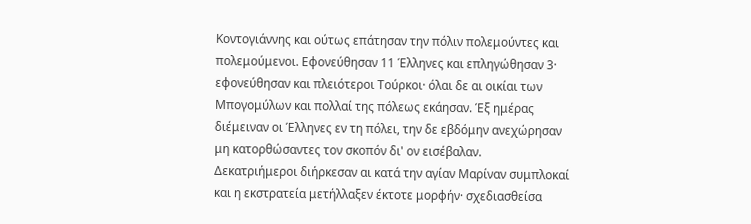Κοντογιάννης και ούτως επάτησαν την πόλιν πολεμούντες και πολεμούμενοι. Εφονεύθησαν 11 Έλληνες και επληγώθησαν 3· εφονεύθησαν και πλειότεροι Τούρκοι· όλαι δε αι οικίαι των Μπογομύλων και πολλαί της πόλεως εκάησαν. Έξ ημέρας διέμειναν οι Έλληνες εν τη πόλει, την δε εβδόμην ανεχώρησαν μη κατορθώσαντες τον σκοπόν δι' ον εισέβαλαν.
Δεκατριήμεροι διήρκεσαν αι κατά την αγίαν Μαρίναν συμπλοκαί και η εκστρατεία μετήλλαξεν έκτοτε μορφήν· σχεδιασθείσα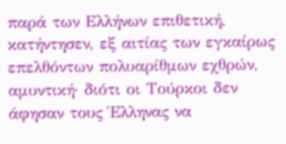παρά των Ελλήνων επιθετική, κατήντησεν, εξ αιτίας των εγκαίρως επελθόντων πολυαρίθμων εχθρών, αμυντική· διότι οι Τούρκοι δεν άφησαν τους Έλληνας να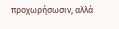προχωρήσωσιν, αλλά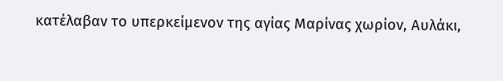κατέλαβαν το υπερκείμενον της αγίας Μαρίνας χωρίον, Αυλάκι,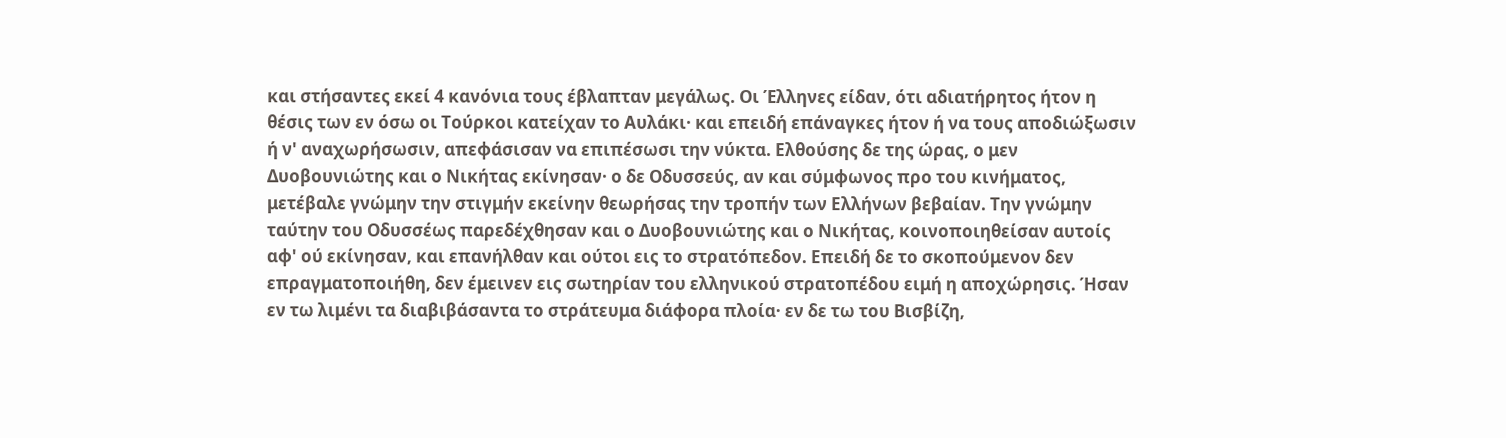και στήσαντες εκεί 4 κανόνια τους έβλαπταν μεγάλως. Οι Έλληνες είδαν, ότι αδιατήρητος ήτον η θέσις των εν όσω οι Τούρκοι κατείχαν το Αυλάκι· και επειδή επάναγκες ήτον ή να τους αποδιώξωσιν ή ν' αναχωρήσωσιν, απεφάσισαν να επιπέσωσι την νύκτα. Ελθούσης δε της ώρας, ο μεν Δυοβουνιώτης και ο Νικήτας εκίνησαν· ο δε Οδυσσεύς, αν και σύμφωνος προ του κινήματος, μετέβαλε γνώμην την στιγμήν εκείνην θεωρήσας την τροπήν των Ελλήνων βεβαίαν. Την γνώμην ταύτην του Οδυσσέως παρεδέχθησαν και ο Δυοβουνιώτης και ο Νικήτας, κοινοποιηθείσαν αυτοίς αφ' ού εκίνησαν, και επανήλθαν και ούτοι εις το στρατόπεδον. Επειδή δε το σκοπούμενον δεν επραγματοποιήθη, δεν έμεινεν εις σωτηρίαν του ελληνικού στρατοπέδου ειμή η αποχώρησις. Ήσαν εν τω λιμένι τα διαβιβάσαντα το στράτευμα διάφορα πλοία· εν δε τω του Βισβίζη,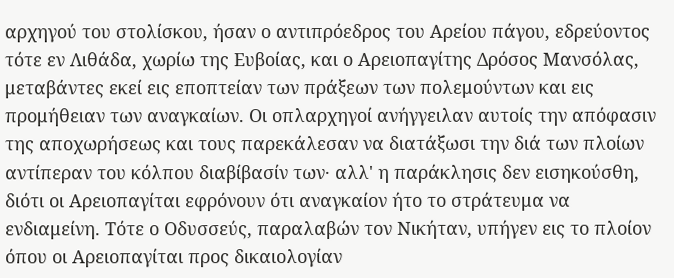αρχηγού του στολίσκου, ήσαν ο αντιπρόεδρος του Αρείου πάγου, εδρεύοντος τότε εν Λιθάδα, χωρίω της Ευβοίας, και ο Αρειοπαγίτης Δρόσος Μανσόλας, μεταβάντες εκεί εις εποπτείαν των πράξεων των πολεμούντων και εις προμήθειαν των αναγκαίων. Οι οπλαρχηγοί ανήγγειλαν αυτοίς την απόφασιν της αποχωρήσεως και τους παρεκάλεσαν να διατάξωσι την διά των πλοίων αντίπεραν του κόλπου διαβίβασίν των· αλλ' η παράκλησις δεν εισηκούσθη, διότι οι Αρειοπαγίται εφρόνουν ότι αναγκαίον ήτο το στράτευμα να ενδιαμείνη. Τότε ο Οδυσσεύς, παραλαβών τον Νικήταν, υπήγεν εις το πλοίον όπου οι Αρειοπαγίται προς δικαιολογίαν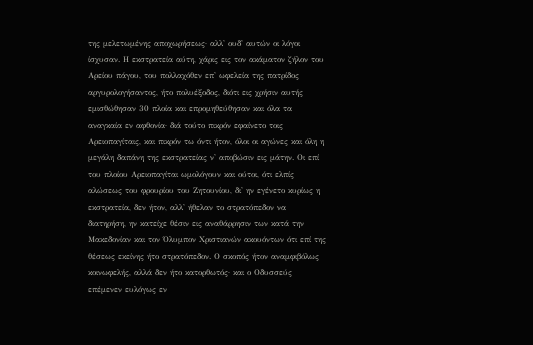της μελετωμένης αποχωρήσεως· αλλ' ουδ' αυτών οι λόγοι ίσχυσαν. Η εκστρατεία αύτη, χάρις εις τον ακάματον ζήλον του Αρείου πάγου, του πολλαχόθεν επ' ωφελεία της πατρίδος αργυρολογήσαντος, ήτο πολυέξοδος, διότι εις χρήσιν αυτής εμισθώθησαν 30 πλοία και επρομηθεύθησαν και όλα τα αναγκαία εν αφθονία· διά τούτο πικρόν εφαίνετο τοις Αρειοπαγίταις, και πικρόν τω όντι ήτον, όλοι οι αγώνες και όλη η μεγάλη δαπάνη της εκστρατείας ν' αποβώσιν εις μάτην. Οι επί του πλοίου Αρειοπαγίται ωμολόγουν και ούτοι, ότι ελπίς αλώσεως του φρουρίου του Ζητουνίου, δι' ην εγένετο κυρίως η εκστρατεία, δεν ήτον, αλλ' ήθελαν το στρατόπεδον να διατηρήση, ην κατείχε θέσιν εις αναθάρρησιν των κατά την Μακεδονίαν και τον Όλυμπον Χριστιανών ακουόντων ότι επί της θέσεως εκείνης ήτο στρατόπεδον. Ο σκοπός ήτον αναμφιβόλως κοινωφελής, αλλά δεν ήτο κατορθωτός· και ο Οδυσσεύς επέμενεν ευλόγως εν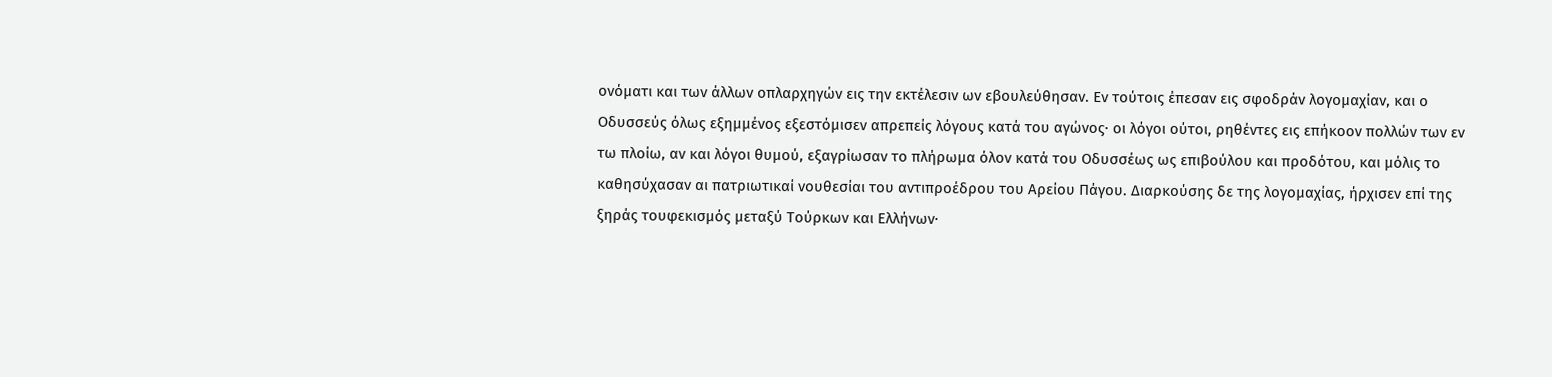ονόματι και των άλλων οπλαρχηγών εις την εκτέλεσιν ων εβουλεύθησαν. Εν τούτοις έπεσαν εις σφοδράν λογομαχίαν, και ο Οδυσσεύς όλως εξημμένος εξεστόμισεν απρεπείς λόγους κατά του αγώνος· οι λόγοι ούτοι, ρηθέντες εις επήκοον πολλών των εν τω πλοίω, αν και λόγοι θυμού, εξαγρίωσαν το πλήρωμα όλον κατά του Οδυσσέως ως επιβούλου και προδότου, και μόλις το καθησύχασαν αι πατριωτικαί νουθεσίαι του αντιπροέδρου του Αρείου Πάγου. Διαρκούσης δε της λογομαχίας, ήρχισεν επί της ξηράς τουφεκισμός μεταξύ Τούρκων και Ελλήνων·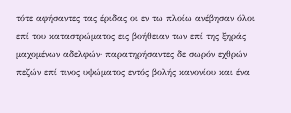τότε αφήσαντες τας έριδας οι εν τω πλοίω ανέβησαν όλοι επί του καταστρώματος εις βοήθειαν των επί της ξηράς μαχομένων αδελφών· παρατηρήσαντες δε σωρόν εχθρών πεζών επί τινος υψώματος εντός βολής κανονίου και ένα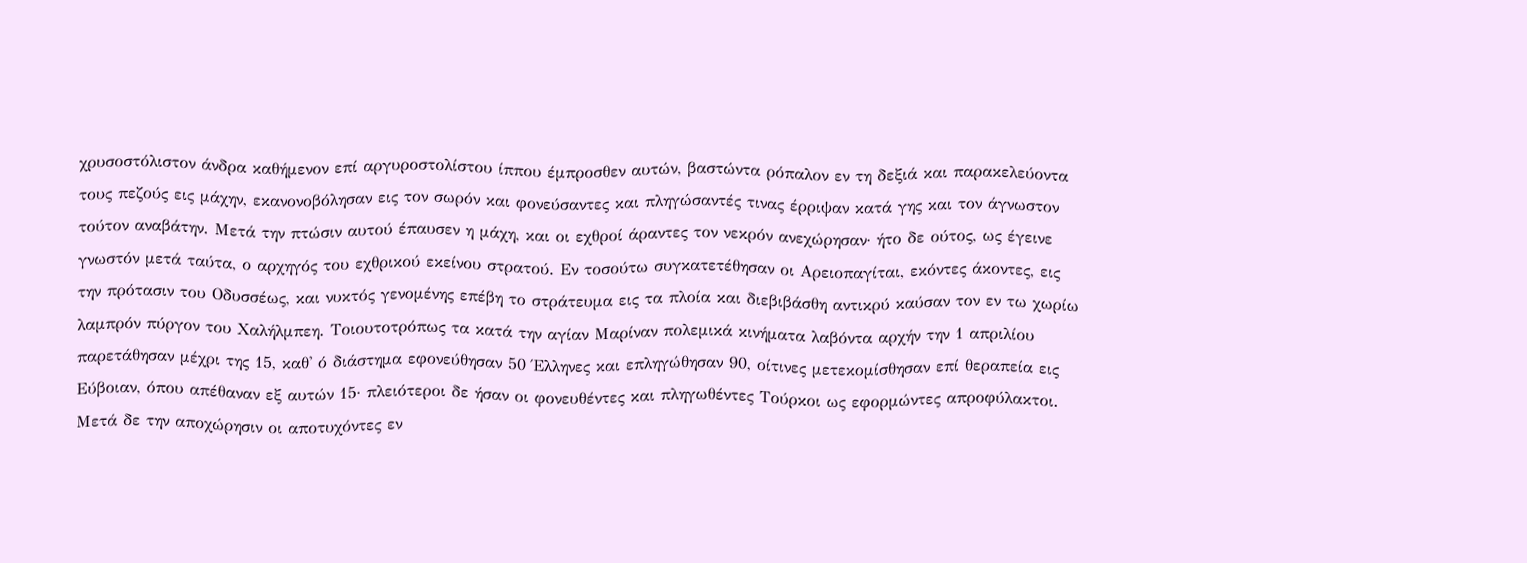χρυσοστόλιστον άνδρα καθήμενον επί αργυροστολίστου ίππου έμπροσθεν αυτών, βαστώντα ρόπαλον εν τη δεξιά και παρακελεύοντα τους πεζούς εις μάχην, εκανονοβόλησαν εις τον σωρόν και φονεύσαντες και πληγώσαντές τινας έρριψαν κατά γης και τον άγνωστον τούτον αναβάτην. Μετά την πτώσιν αυτού έπαυσεν η μάχη, και οι εχθροί άραντες τον νεκρόν ανεχώρησαν· ήτο δε ούτος, ως έγεινε γνωστόν μετά ταύτα, ο αρχηγός του εχθρικού εκείνου στρατού. Εν τοσούτω συγκατετέθησαν οι Αρειοπαγίται, εκόντες άκοντες, εις την πρότασιν του Οδυσσέως, και νυκτός γενομένης επέβη το στράτευμα εις τα πλοία και διεβιβάσθη αντικρύ καύσαν τον εν τω χωρίω λαμπρόν πύργον του Χαλήλμπεη. Τοιουτοτρόπως τα κατά την αγίαν Μαρίναν πολεμικά κινήματα λαβόντα αρχήν την 1 απριλίου παρετάθησαν μέχρι της 15, καθ' ό διάστημα εφονεύθησαν 50 Έλληνες και επληγώθησαν 90, οίτινες μετεκομίσθησαν επί θεραπεία εις Εύβοιαν, όπου απέθαναν εξ αυτών 15· πλειότεροι δε ήσαν οι φονευθέντες και πληγωθέντες Τούρκοι ως εφορμώντες απροφύλακτοι.
Μετά δε την αποχώρησιν οι αποτυχόντες εν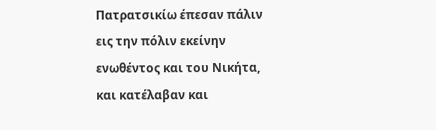Πατρατσικίω έπεσαν πάλιν εις την πόλιν εκείνην ενωθέντος και του Νικήτα, και κατέλαβαν και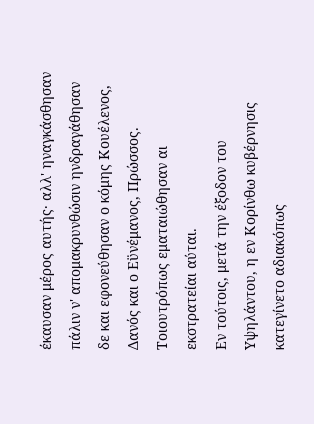έκαυσαν μέρος αυτής· αλλ' ηναγκάσθησαν πάλιν ν' απομακρυνθώσιν ηνδραγάθησαν δε και εφονεύθησαν ο κόμης Κουέλενος, Δανός και ο Εϋνέμανος, Πρώσσος. Τοιουτρόπως εματαιώθησαν αι εκστρατείαι αύται.
Εν τούτοις, μετά την έξοδον του Υψηλάντου, η εν Κορίνθω κυβέρνησις κατεγίνετο αδιακόπως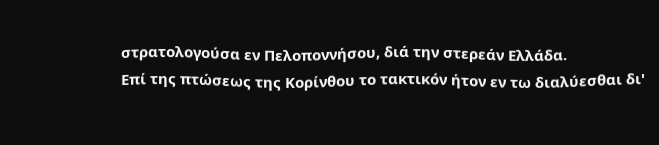στρατολογούσα εν Πελοποννήσου, διά την στερεάν Ελλάδα.
Επί της πτώσεως της Κορίνθου το τακτικόν ήτον εν τω διαλύεσθαι δι'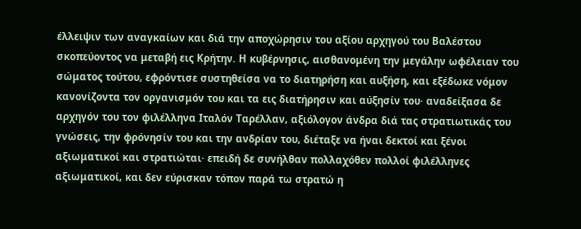έλλειψιν των αναγκαίων και διά την αποχώρησιν του αξίου αρχηγού του Βαλέστου σκοπεύοντος να μεταβή εις Κρήτην. Η κυβέρνησις, αισθανομένη την μεγάλην ωφέλειαν του σώματος τούτου, εφρόντισε συστηθείσα να το διατηρήση και αυξήση, και εξέδωκε νόμον κανονίζοντα τον οργανισμόν του και τα εις διατήρησιν και αύξησίν του· αναδείξασα δε αρχηγόν του τον φιλέλληνα Ιταλόν Ταρέλλαν, αξιόλογον άνδρα διά τας στρατιωτικάς του γνώσεις, την φρόνησίν του και την ανδρίαν του, διέταξε να ήναι δεκτοί και ξένοι αξιωματικοί και στρατιώται· επειδή δε συνήλθαν πολλαχόθεν πολλοί φιλέλληνες αξιωματικοί, και δεν εύρισκαν τόπον παρά τω στρατώ η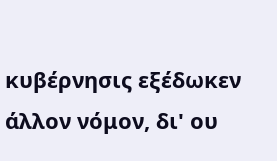κυβέρνησις εξέδωκεν άλλον νόμον, δι' ου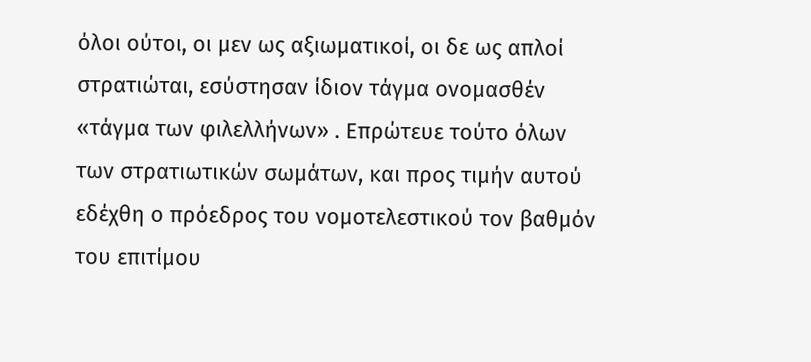όλοι ούτοι, οι μεν ως αξιωματικοί, οι δε ως απλοί στρατιώται, εσύστησαν ίδιον τάγμα ονομασθέν «τάγμα των φιλελλήνων» . Επρώτευε τούτο όλων των στρατιωτικών σωμάτων, και προς τιμήν αυτού εδέχθη ο πρόεδρος του νομοτελεστικού τον βαθμόν του επιτίμου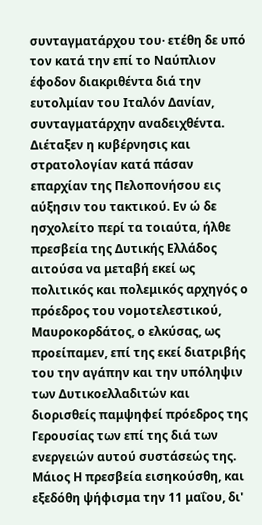συνταγματάρχου του· ετέθη δε υπό τον κατά την επί το Ναύπλιον έφοδον διακριθέντα διά την ευτολμίαν του Ιταλόν Δανίαν, συνταγματάρχην αναδειχθέντα. Διέταξεν η κυβέρνησις και στρατολογίαν κατά πάσαν επαρχίαν της Πελοπονήσου εις αύξησιν του τακτικού. Εν ώ δε ησχολείτο περί τα τοιαύτα, ήλθε πρεσβεία της Δυτικής Ελλάδος αιτούσα να μεταβή εκεί ως πολιτικός και πολεμικός αρχηγός ο πρόεδρος του νομοτελεστικού, Μαυροκορδάτος, ο ελκύσας, ως προείπαμεν, επί της εκεί διατριβής του την αγάπην και την υπόληψιν των Δυτικοελλαδιτών και διορισθείς παμψηφεί πρόεδρος της Γερουσίας των επί της διά των ενεργειών αυτού συστάσεώς της.
Μάιος Η πρεσβεία εισηκούσθη, και εξεδόθη ψήφισμα την 11 μαΐου, δι'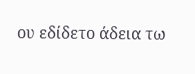ου εδίδετο άδεια τω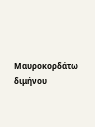Μαυροκορδάτω διμήνου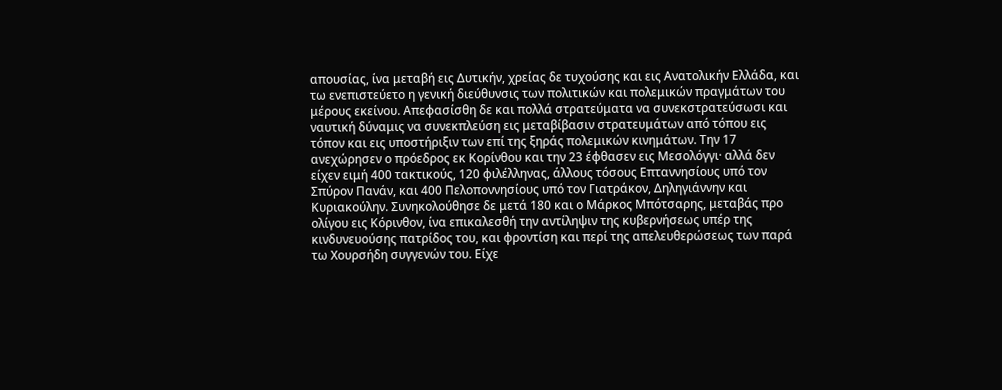απουσίας, ίνα μεταβή εις Δυτικήν, χρείας δε τυχούσης και εις Ανατολικήν Ελλάδα, και τω ενεπιστεύετο η γενική διεύθυνσις των πολιτικών και πολεμικών πραγμάτων του μέρους εκείνου. Απεφασίσθη δε και πολλά στρατεύματα να συνεκστρατεύσωσι και ναυτική δύναμις να συνεκπλεύση εις μεταβίβασιν στρατευμάτων από τόπου εις τόπον και εις υποστήριξιν των επί της ξηράς πολεμικών κινημάτων. Την 17 ανεχώρησεν ο πρόεδρος εκ Κορίνθου και την 23 έφθασεν εις Μεσολόγγι· αλλά δεν είχεν ειμή 400 τακτικούς, 120 φιλέλληνας, άλλους τόσους Επταννησίους υπό τον Σπύρον Πανάν, και 400 Πελοποννησίους υπό τον Γιατράκον, Δηληγιάννην και Κυριακούλην. Συνηκολούθησε δε μετά 180 και ο Μάρκος Μπότσαρης, μεταβάς προ ολίγου εις Κόρινθον, ίνα επικαλεσθή την αντίληψιν της κυβερνήσεως υπέρ της κινδυνευούσης πατρίδος του, και φροντίση και περί της απελευθερώσεως των παρά τω Χουρσήδη συγγενών του. Είχε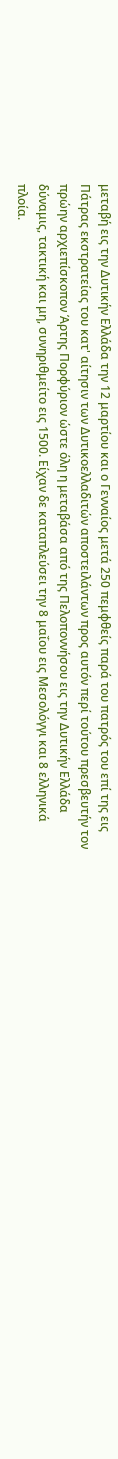μεταβή εις την Δυτικήν Ελλάδα την 12 μαρτίου και ο Γενναίος μετά 250 πεμφθείς παρά του πατρός του επί της εις Πάτρας εκστρατείας του κατ' αίτησιν των Δυτικοελλαδιτών αποστειλάντων προς αυτόν περί τούτου πρεσβευτήν τον πρώην αρχιεπίσκοπον Άρτης Πορφύριον ώστε όλη η μεταβάσα από της Πελοποννήσου εις την Δυτικήν Ελλάδα δύναμις, τακτική και μη, συνηριθμείτο εις 1500. Είχαν δε καταπλεύσει την 8 μαΐου εις Μεσολόγγι και 8 ελληνικά πλοία.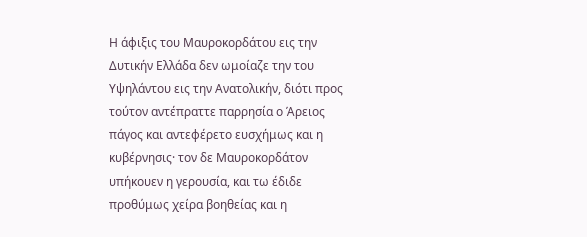Η άφιξις του Μαυροκορδάτου εις την Δυτικήν Ελλάδα δεν ωμοίαζε την του Υψηλάντου εις την Ανατολικήν, διότι προς τούτον αντέπραττε παρρησία ο Άρειος πάγος και αντεφέρετο ευσχήμως και η κυβέρνησις· τον δε Μαυροκορδάτον υπήκουεν η γερουσία, και τω έδιδε προθύμως χείρα βοηθείας και η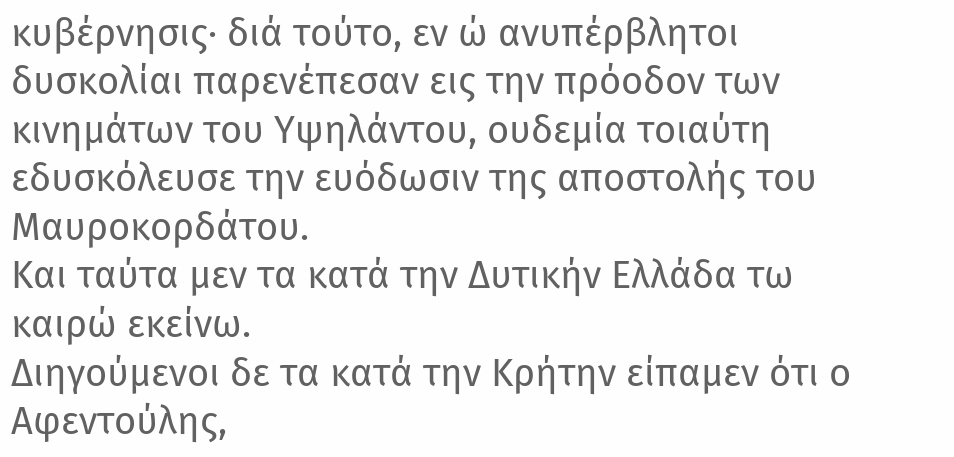κυβέρνησις· διά τούτο, εν ώ ανυπέρβλητοι δυσκολίαι παρενέπεσαν εις την πρόοδον των κινημάτων του Υψηλάντου, ουδεμία τοιαύτη εδυσκόλευσε την ευόδωσιν της αποστολής του Μαυροκορδάτου.
Και ταύτα μεν τα κατά την Δυτικήν Ελλάδα τω καιρώ εκείνω.
Διηγούμενοι δε τα κατά την Κρήτην είπαμεν ότι ο Αφεντούλης,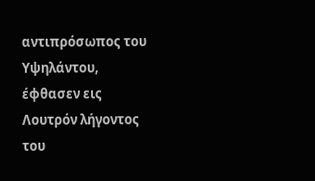αντιπρόσωπος του Υψηλάντου, έφθασεν εις Λουτρόν λήγοντος του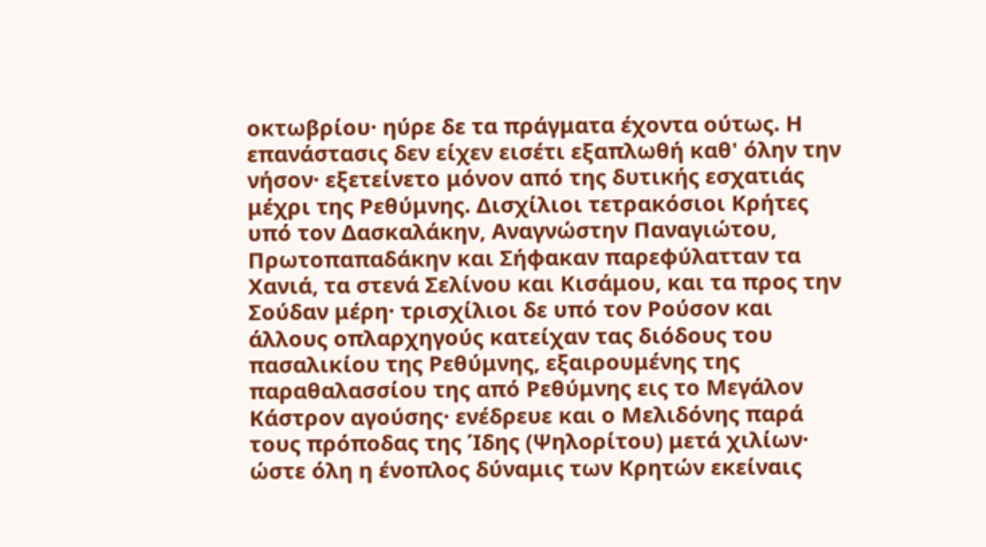οκτωβρίου· ηύρε δε τα πράγματα έχοντα ούτως. Η επανάστασις δεν είχεν εισέτι εξαπλωθή καθ' όλην την νήσον· εξετείνετο μόνον από της δυτικής εσχατιάς μέχρι της Ρεθύμνης. Δισχίλιοι τετρακόσιοι Κρήτες υπό τον Δασκαλάκην, Αναγνώστην Παναγιώτου, Πρωτοπαπαδάκην και Σήφακαν παρεφύλατταν τα Χανιά, τα στενά Σελίνου και Κισάμου, και τα προς την Σούδαν μέρη· τρισχίλιοι δε υπό τον Ρούσον και άλλους οπλαρχηγούς κατείχαν τας διόδους του πασαλικίου της Ρεθύμνης, εξαιρουμένης της παραθαλασσίου της από Ρεθύμνης εις το Μεγάλον Κάστρον αγούσης· ενέδρευε και ο Μελιδόνης παρά τους πρόποδας της Ίδης (Ψηλορίτου) μετά χιλίων· ώστε όλη η ένοπλος δύναμις των Κρητών εκείναις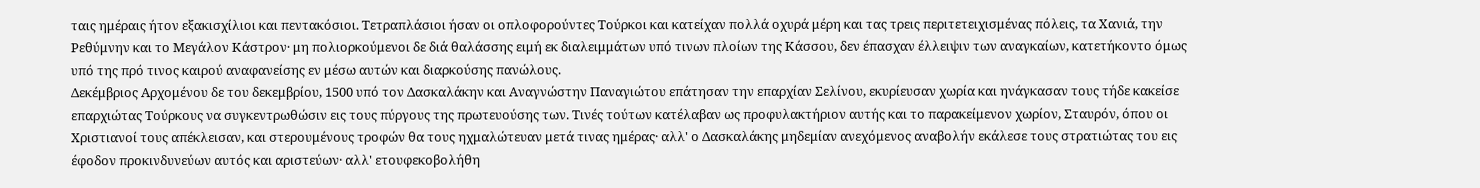ταις ημέραις ήτον εξακισχίλιοι και πεντακόσιοι. Τετραπλάσιοι ήσαν οι οπλοφορούντες Τούρκοι και κατείχαν πολλά οχυρά μέρη και τας τρεις περιτετειχισμένας πόλεις, τα Χανιά, την Ρεθύμνην και το Μεγάλον Κάστρον· μη πολιορκούμενοι δε διά θαλάσσης ειμή εκ διαλειμμάτων υπό τινων πλοίων της Κάσσου, δεν έπασχαν έλλειψιν των αναγκαίων, κατετήκοντο όμως υπό της πρό τινος καιρού αναφανείσης εν μέσω αυτών και διαρκούσης πανώλους.
Δεκέμβριος Αρχομένου δε του δεκεμβρίου, 1500 υπό τον Δασκαλάκην και Αναγνώστην Παναγιώτου επάτησαν την επαρχίαν Σελίνου, εκυρίευσαν χωρία και ηνάγκασαν τους τήδε κακείσε επαρχιώτας Τούρκους να συγκεντρωθώσιν εις τους πύργους της πρωτευούσης των. Τινές τούτων κατέλαβαν ως προφυλακτήριον αυτής και το παρακείμενον χωρίον, Σταυρόν, όπου οι Χριστιανοί τους απέκλεισαν, και στερουμένους τροφών θα τους ηχμαλώτευαν μετά τινας ημέρας· αλλ' ο Δασκαλάκης μηδεμίαν ανεχόμενος αναβολήν εκάλεσε τους στρατιώτας του εις έφοδον προκινδυνεύων αυτός και αριστεύων· αλλ' ετουφεκοβολήθη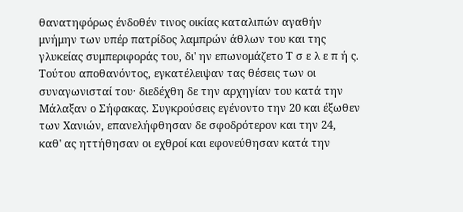θανατηφόρως ένδοθέν τινος οικίας καταλιπών αγαθήν μνήμην των υπέρ πατρίδος λαμπρών άθλων του και της γλυκείας συμπεριφοράς του, δι' ην επωνομάζετο Τ σ ε λ ε π ή ς. Τούτου αποθανόντος, εγκατέλειψαν τας θέσεις των οι συναγωνισταί του· διεδέχθη δε την αρχηγίαν του κατά την Μάλαξαν ο Σήφακας. Συγκρούσεις εγένοντο την 20 και έξωθεν των Χανιών, επανελήφθησαν δε σφοδρότερον και την 24, καθ' ας ηττήθησαν οι εχθροί και εφονεύθησαν κατά την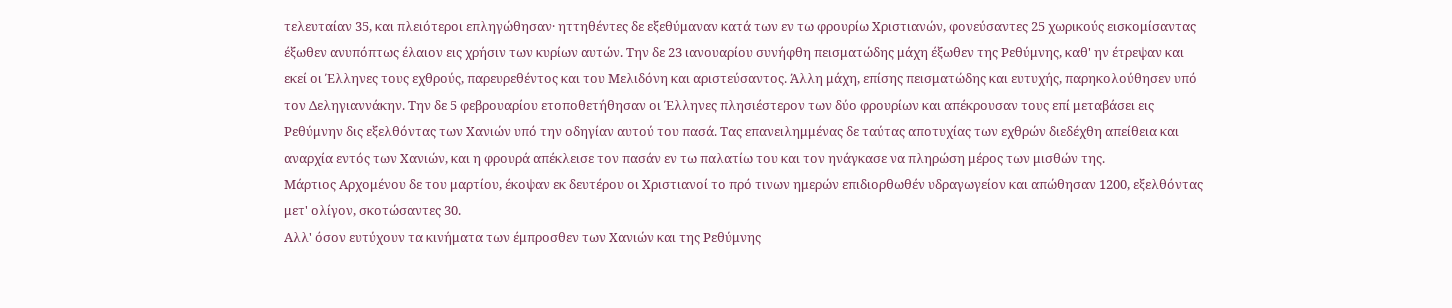τελευταίαν 35, και πλειότεροι επληγώθησαν· ηττηθέντες δε εξεθύμαναν κατά των εν τω φρουρίω Χριστιανών, φονεύσαντες 25 χωρικούς εισκομίσαντας έξωθεν ανυπόπτως έλαιον εις χρήσιν των κυρίων αυτών. Την δε 23 ιανουαρίου συνήφθη πεισματώδης μάχη έξωθεν της Ρεθύμνης, καθ' ην έτρεψαν και εκεί οι Έλληνες τους εχθρούς, παρευρεθέντος και του Μελιδόνη και αριστεύσαντος. Άλλη μάχη, επίσης πεισματώδης και ευτυχής, παρηκολούθησεν υπό τον Δεληγιαννάκην. Την δε 5 φεβρουαρίου ετοποθετήθησαν οι Έλληνες πλησιέστερον των δύο φρουρίων και απέκρουσαν τους επί μεταβάσει εις Ρεθύμνην δις εξελθόντας των Χανιών υπό την οδηγίαν αυτού του πασά. Τας επανειλημμένας δε ταύτας αποτυχίας των εχθρών διεδέχθη απείθεια και αναρχία εντός των Χανιών, και η φρουρά απέκλεισε τον πασάν εν τω παλατίω του και τον ηνάγκασε να πληρώση μέρος των μισθών της.
Μάρτιος Αρχομένου δε του μαρτίου, έκοψαν εκ δευτέρου οι Χριστιανοί το πρό τινων ημερών επιδιορθωθέν υδραγωγείον και απώθησαν 1200, εξελθόντας μετ' ολίγον, σκοτώσαντες 30.
Αλλ' όσον ευτύχουν τα κινήματα των έμπροσθεν των Χανιών και της Ρεθύμνης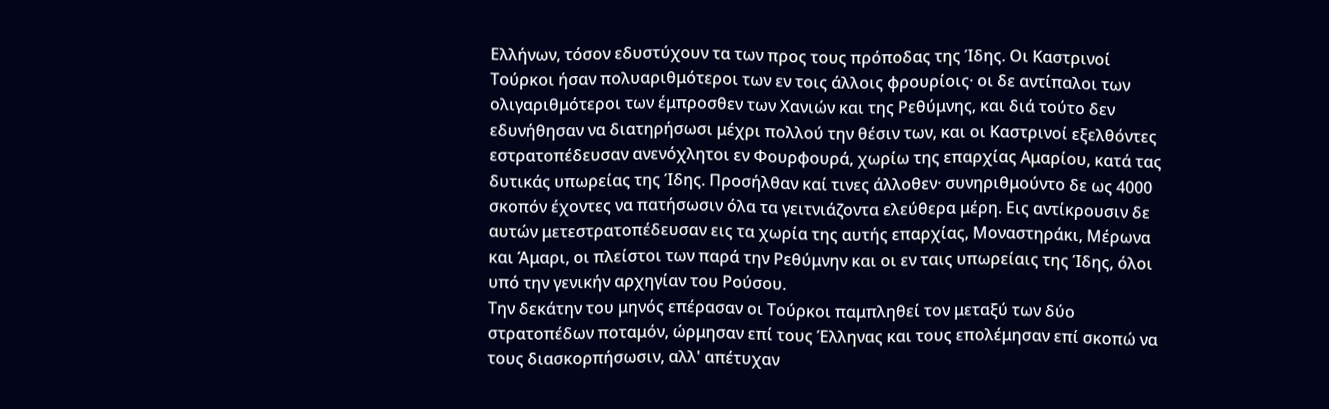Ελλήνων, τόσον εδυστύχουν τα των προς τους πρόποδας της Ίδης. Οι Καστρινοί Τούρκοι ήσαν πολυαριθμότεροι των εν τοις άλλοις φρουρίοις· οι δε αντίπαλοι των ολιγαριθμότεροι των έμπροσθεν των Χανιών και της Ρεθύμνης, και διά τούτο δεν εδυνήθησαν να διατηρήσωσι μέχρι πολλού την θέσιν των, και οι Καστρινοί εξελθόντες εστρατοπέδευσαν ανενόχλητοι εν Φουρφουρά, χωρίω της επαρχίας Αμαρίου, κατά τας δυτικάς υπωρείας της Ίδης. Προσήλθαν καί τινες άλλοθεν· συνηριθμούντο δε ως 4000 σκοπόν έχοντες να πατήσωσιν όλα τα γειτνιάζοντα ελεύθερα μέρη. Εις αντίκρουσιν δε αυτών μετεστρατοπέδευσαν εις τα χωρία της αυτής επαρχίας, Μοναστηράκι, Μέρωνα και Άμαρι, οι πλείστοι των παρά την Ρεθύμνην και οι εν ταις υπωρείαις της Ίδης, όλοι υπό την γενικήν αρχηγίαν του Ρούσου.
Την δεκάτην του μηνός επέρασαν οι Τούρκοι παμπληθεί τον μεταξύ των δύο στρατοπέδων ποταμόν, ώρμησαν επί τους Έλληνας και τους επολέμησαν επί σκοπώ να τους διασκορπήσωσιν, αλλ' απέτυχαν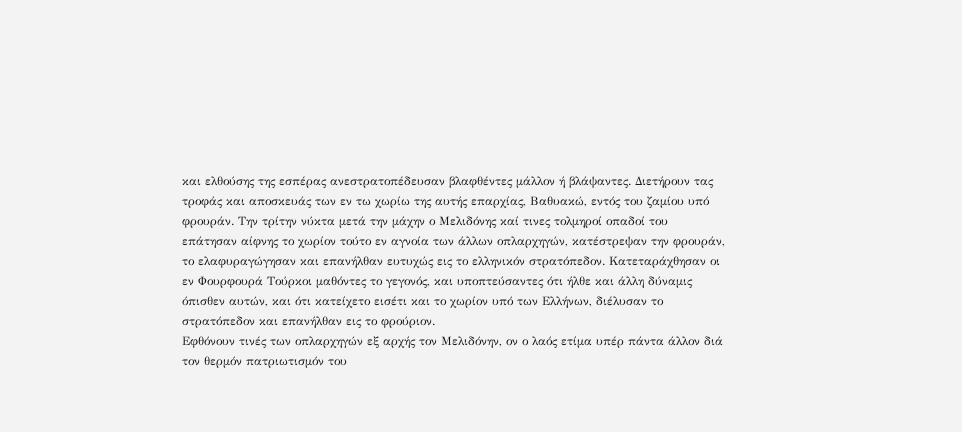και ελθούσης της εσπέρας ανεστρατοπέδευσαν βλαφθέντες μάλλον ή βλάψαντες. Διετήρουν τας τροφάς και αποσκευάς των εν τω χωρίω της αυτής επαρχίας, Βαθυακώ, εντός του ζαμίου υπό φρουράν. Την τρίτην νύκτα μετά την μάχην ο Μελιδόνης καί τινες τολμηροί οπαδοί του επάτησαν αίφνης το χωρίον τούτο εν αγνοία των άλλων οπλαρχηγών, κατέστρεψαν την φρουράν, το ελαφυραγώγησαν και επανήλθαν ευτυχώς εις το ελληνικόν στρατόπεδον. Κατεταράχθησαν οι εν Φουρφουρά Τούρκοι μαθόντες το γεγονός, και υποπτεύσαντες ότι ήλθε και άλλη δύναμις όπισθεν αυτών, και ότι κατείχετο εισέτι και το χωρίον υπό των Ελλήνων, διέλυσαν το στρατόπεδον και επανήλθαν εις το φρούριον.
Εφθόνουν τινές των οπλαρχηγών εξ αρχής τον Μελιδόνην, ον ο λαός ετίμα υπέρ πάντα άλλον διά τον θερμόν πατριωτισμόν του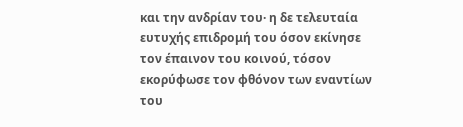και την ανδρίαν του· η δε τελευταία ευτυχής επιδρομή του όσον εκίνησε τον έπαινον του κοινού, τόσον εκορύφωσε τον φθόνον των εναντίων του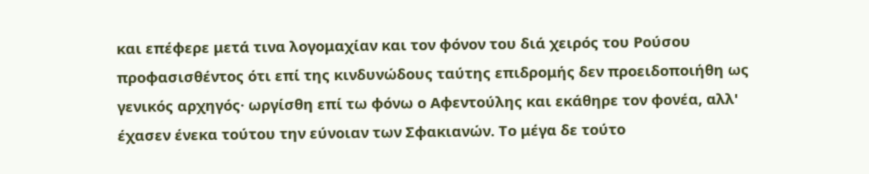και επέφερε μετά τινα λογομαχίαν και τον φόνον του διά χειρός του Ρούσου προφασισθέντος ότι επί της κινδυνώδους ταύτης επιδρομής δεν προειδοποιήθη ως γενικός αρχηγός· ωργίσθη επί τω φόνω ο Αφεντούλης και εκάθηρε τον φονέα, αλλ' έχασεν ένεκα τούτου την εύνοιαν των Σφακιανών. Το μέγα δε τούτο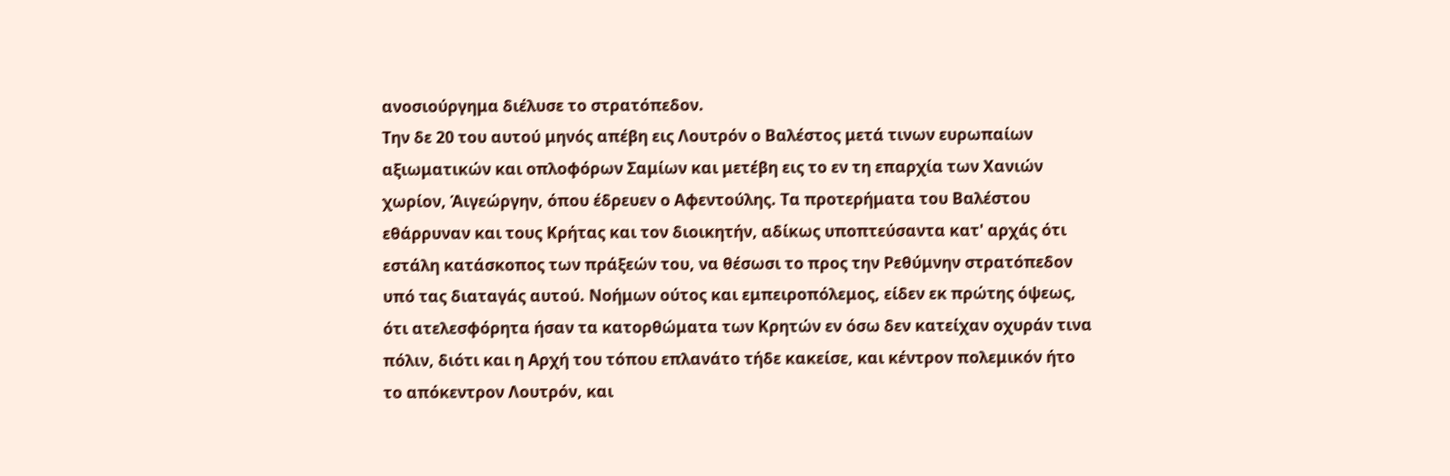ανοσιούργημα διέλυσε το στρατόπεδον.
Την δε 20 του αυτού μηνός απέβη εις Λουτρόν ο Βαλέστος μετά τινων ευρωπαίων αξιωματικών και οπλοφόρων Σαμίων και μετέβη εις το εν τη επαρχία των Χανιών χωρίον, Άιγεώργην, όπου έδρευεν ο Αφεντούλης. Τα προτερήματα του Βαλέστου εθάρρυναν και τους Κρήτας και τον διοικητήν, αδίκως υποπτεύσαντα κατ' αρχάς ότι εστάλη κατάσκοπος των πράξεών του, να θέσωσι το προς την Ρεθύμνην στρατόπεδον υπό τας διαταγάς αυτού. Νοήμων ούτος και εμπειροπόλεμος, είδεν εκ πρώτης όψεως, ότι ατελεσφόρητα ήσαν τα κατορθώματα των Κρητών εν όσω δεν κατείχαν οχυράν τινα πόλιν, διότι και η Αρχή του τόπου επλανάτο τήδε κακείσε, και κέντρον πολεμικόν ήτο το απόκεντρον Λουτρόν, και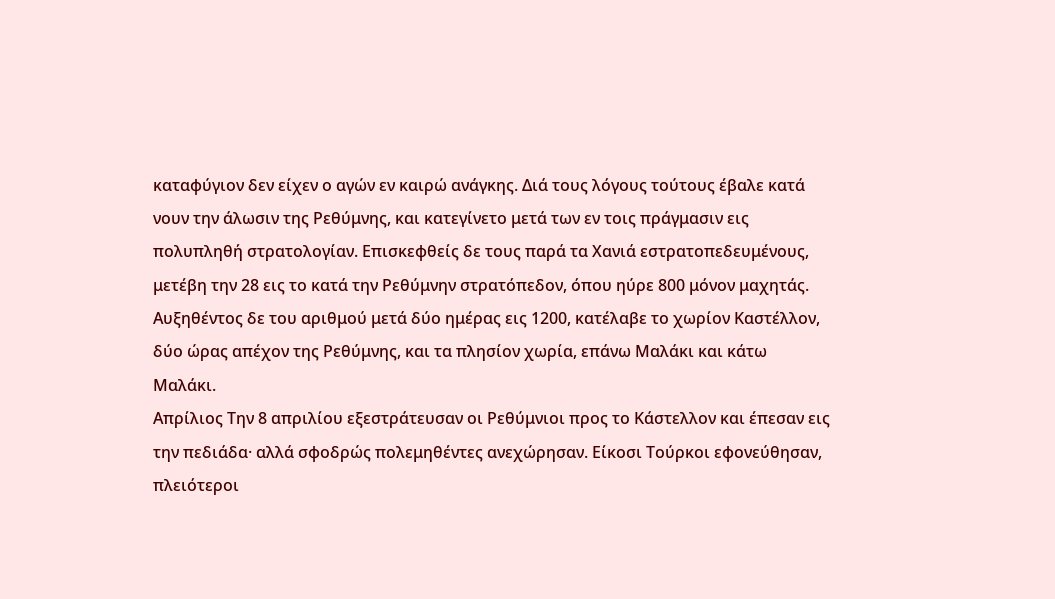καταφύγιον δεν είχεν ο αγών εν καιρώ ανάγκης. Διά τους λόγους τούτους έβαλε κατά νουν την άλωσιν της Ρεθύμνης, και κατεγίνετο μετά των εν τοις πράγμασιν εις πολυπληθή στρατολογίαν. Επισκεφθείς δε τους παρά τα Χανιά εστρατοπεδευμένους, μετέβη την 28 εις το κατά την Ρεθύμνην στρατόπεδον, όπου ηύρε 800 μόνον μαχητάς. Αυξηθέντος δε του αριθμού μετά δύο ημέρας εις 1200, κατέλαβε το χωρίον Καστέλλον, δύο ώρας απέχον της Ρεθύμνης, και τα πλησίον χωρία, επάνω Μαλάκι και κάτω Μαλάκι.
Απρίλιος Την 8 απριλίου εξεστράτευσαν οι Ρεθύμνιοι προς το Κάστελλον και έπεσαν εις την πεδιάδα· αλλά σφοδρώς πολεμηθέντες ανεχώρησαν. Είκοσι Τούρκοι εφονεύθησαν, πλειότεροι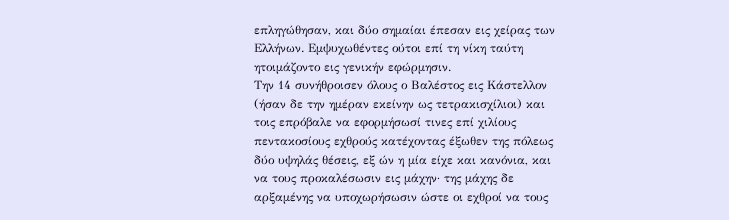επληγώθησαν, και δύο σημαίαι έπεσαν εις χείρας των Ελλήνων. Εμψυχωθέντες ούτοι επί τη νίκη ταύτη ητοιμάζοντο εις γενικήν εφώρμησιν.
Την 14 συνήθροισεν όλους ο Βαλέστος εις Κάστελλον (ήσαν δε την ημέραν εκείνην ως τετρακισχίλιοι) και τοις επρόβαλε να εφορμήσωσί τινες επί χιλίους πεντακοσίους εχθρούς κατέχοντας έξωθεν της πόλεως δύο υψηλάς θέσεις, εξ ών η μία είχε και κανόνια, και να τους προκαλέσωσιν εις μάχην· της μάχης δε αρξαμένης να υποχωρήσωσιν ώστε οι εχθροί να τους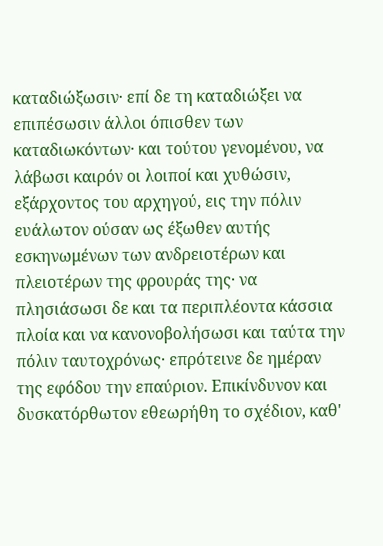καταδιώξωσιν· επί δε τη καταδιώξει να επιπέσωσιν άλλοι όπισθεν των καταδιωκόντων· και τούτου γενομένου, να λάβωσι καιρόν οι λοιποί και χυθώσιν, εξάρχοντος του αρχηγού, εις την πόλιν ευάλωτον ούσαν ως έξωθεν αυτής εσκηνωμένων των ανδρειοτέρων και πλειοτέρων της φρουράς της· να πλησιάσωσι δε και τα περιπλέοντα κάσσια πλοία και να κανονοβολήσωσι και ταύτα την πόλιν ταυτοχρόνως· επρότεινε δε ημέραν της εφόδου την επαύριον. Επικίνδυνον και δυσκατόρθωτον εθεωρήθη το σχέδιον, καθ'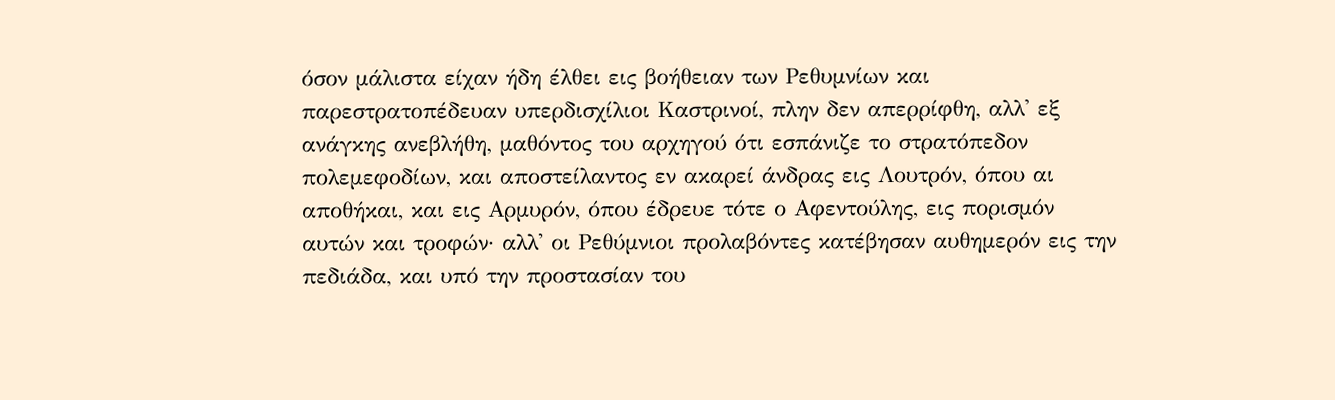όσον μάλιστα είχαν ήδη έλθει εις βοήθειαν των Ρεθυμνίων και παρεστρατοπέδευαν υπερδισχίλιοι Καστρινοί, πλην δεν απερρίφθη, αλλ' εξ ανάγκης ανεβλήθη, μαθόντος του αρχηγού ότι εσπάνιζε το στρατόπεδον πολεμεφοδίων, και αποστείλαντος εν ακαρεί άνδρας εις Λουτρόν, όπου αι αποθήκαι, και εις Αρμυρόν, όπου έδρευε τότε ο Αφεντούλης, εις πορισμόν αυτών και τροφών· αλλ' οι Ρεθύμνιοι προλαβόντες κατέβησαν αυθημερόν εις την πεδιάδα, και υπό την προστασίαν του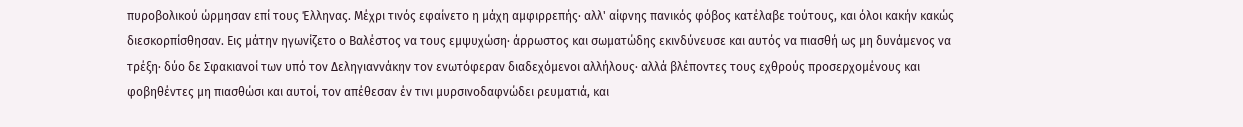πυροβολικού ώρμησαν επί τους Έλληνας. Μέχρι τινός εφαίνετο η μάχη αμφιρρεπής· αλλ' αίφνης πανικός φόβος κατέλαβε τούτους, και όλοι κακήν κακώς διεσκορπίσθησαν. Εις μάτην ηγωνίζετο ο Βαλέστος να τους εμψυχώση· άρρωστος και σωματώδης εκινδύνευσε και αυτός να πιασθή ως μη δυνάμενος να τρέξη· δύο δε Σφακιανοί των υπό τον Δεληγιαννάκην τον ενωτόφεραν διαδεχόμενοι αλλήλους· αλλά βλέποντες τους εχθρούς προσερχομένους και φοβηθέντες μη πιασθώσι και αυτοί, τον απέθεσαν έν τινι μυρσινοδαφνώδει ρευματιά, και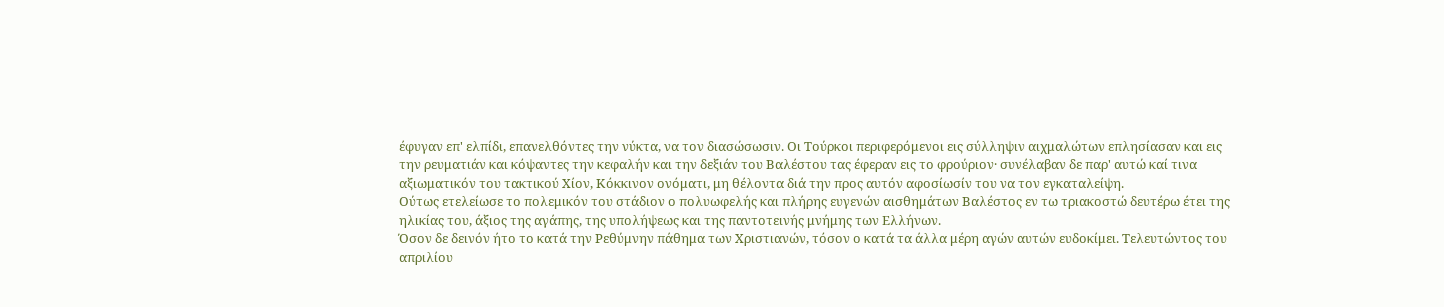έφυγαν επ' ελπίδι, επανελθόντες την νύκτα, να τον διασώσωσιν. Οι Τούρκοι περιφερόμενοι εις σύλληψιν αιχμαλώτων επλησίασαν και εις την ρευματιάν και κόψαντες την κεφαλήν και την δεξιάν του Βαλέστου τας έφεραν εις το φρούριον· συνέλαβαν δε παρ' αυτώ καί τινα αξιωματικόν του τακτικού Χίον, Κόκκινον ονόματι, μη θέλοντα διά την προς αυτόν αφοσίωσίν του να τον εγκαταλείψη.
Ούτως ετελείωσε το πολεμικόν του στάδιον ο πολυωφελής και πλήρης ευγενών αισθημάτων Βαλέστος εν τω τριακοστώ δευτέρω έτει της ηλικίας του, άξιος της αγάπης, της υπολήψεως και της παντοτεινής μνήμης των Ελλήνων.
Όσον δε δεινόν ήτο το κατά την Ρεθύμνην πάθημα των Χριστιανών, τόσον ο κατά τα άλλα μέρη αγών αυτών ευδοκίμει. Τελευτώντος του απριλίου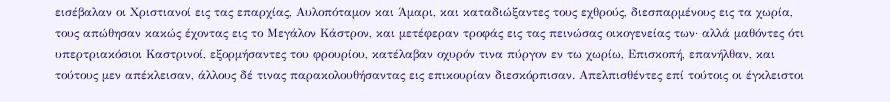εισέβαλαν οι Χριστιανοί εις τας επαρχίας, Αυλοπόταμον και Άμαρι, και καταδιώξαντες τους εχθρούς, διεσπαρμένους εις τα χωρία, τους απώθησαν κακώς έχοντας εις το Μεγάλον Κάστρον, και μετέφεραν τροφάς εις τας πεινώσας οικογενείας των· αλλά μαθόντες ότι υπερτριακόσιοι Καστρινοί, εξορμήσαντες του φρουρίου, κατέλαβαν οχυρόν τινα πύργον εν τω χωρίω, Επισκοπή, επανήλθαν, και τούτους μεν απέκλεισαν, άλλους δέ τινας παρακολουθήσαντας εις επικουρίαν διεσκόρπισαν. Απελπισθέντες επί τούτοις οι έγκλειστοι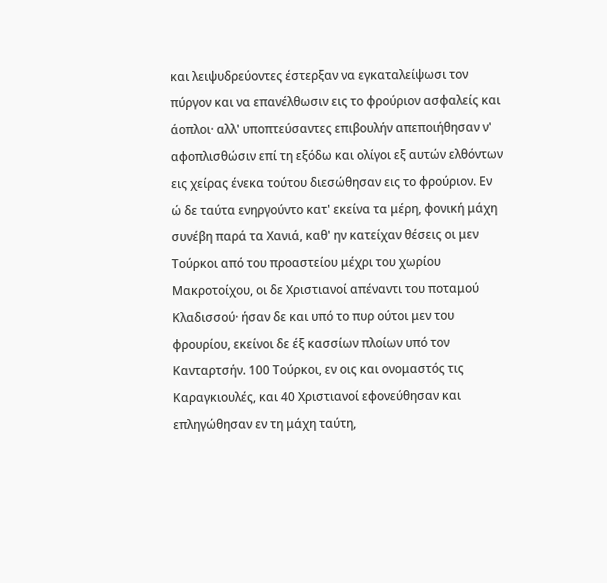και λειψυδρεύοντες έστερξαν να εγκαταλείψωσι τον πύργον και να επανέλθωσιν εις το φρούριον ασφαλείς και άοπλοι· αλλ' υποπτεύσαντες επιβουλήν απεποιήθησαν ν' αφοπλισθώσιν επί τη εξόδω και ολίγοι εξ αυτών ελθόντων εις χείρας ένεκα τούτου διεσώθησαν εις το φρούριον. Εν ώ δε ταύτα ενηργούντο κατ' εκείνα τα μέρη, φονική μάχη συνέβη παρά τα Χανιά, καθ' ην κατείχαν θέσεις οι μεν Τούρκοι από του προαστείου μέχρι του χωρίου Μακροτοίχου, οι δε Χριστιανοί απέναντι του ποταμού Κλαδισσού· ήσαν δε και υπό το πυρ ούτοι μεν του φρουρίου, εκείνοι δε έξ κασσίων πλοίων υπό τον Κανταρτσήν. 100 Τούρκοι, εν οις και ονομαστός τις Καραγκιουλές, και 40 Χριστιανοί εφονεύθησαν και επληγώθησαν εν τη μάχη ταύτη,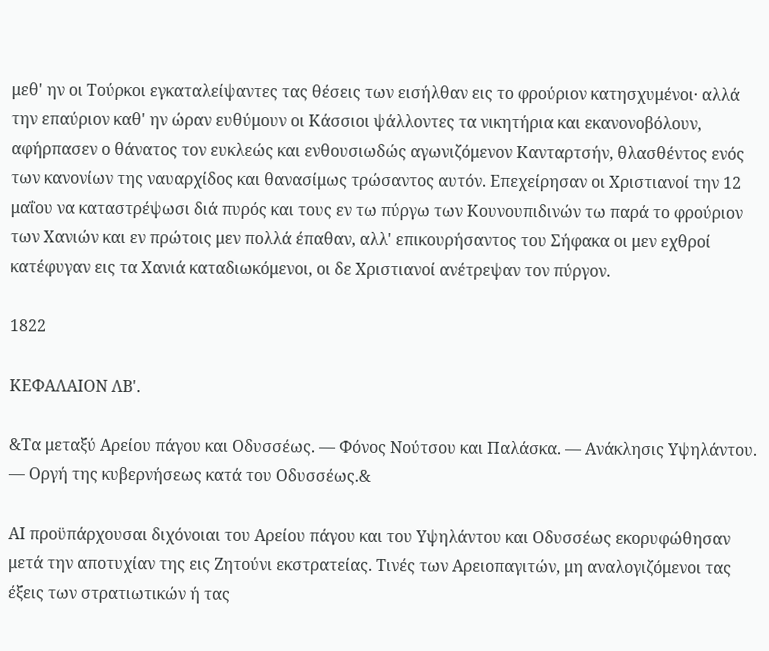μεθ' ην οι Τούρκοι εγκαταλείψαντες τας θέσεις των εισήλθαν εις το φρούριον κατησχυμένοι· αλλά την επαύριον καθ' ην ώραν ευθύμουν οι Κάσσιοι ψάλλοντες τα νικητήρια και εκανονοβόλουν, αφήρπασεν ο θάνατος τον ευκλεώς και ενθουσιωδώς αγωνιζόμενον Κανταρτσήν, θλασθέντος ενός των κανονίων της ναυαρχίδος και θανασίμως τρώσαντος αυτόν. Επεχείρησαν οι Χριστιανοί την 12 μαΐου να καταστρέψωσι διά πυρός και τους εν τω πύργω των Κουνουπιδινών τω παρά το φρούριον των Χανιών και εν πρώτοις μεν πολλά έπαθαν, αλλ' επικουρήσαντος του Σήφακα οι μεν εχθροί κατέφυγαν εις τα Χανιά καταδιωκόμενοι, οι δε Χριστιανοί ανέτρεψαν τον πύργον.

1822

ΚΕΦΑΛΑΙΟΝ ΛΒ'.

&Τα μεταξύ Αρείου πάγου και Οδυσσέως. — Φόνος Νούτσου και Παλάσκα. — Ανάκλησις Υψηλάντου. — Οργή της κυβερνήσεως κατά του Οδυσσέως.&

ΑΙ προϋπάρχουσαι διχόνοιαι του Αρείου πάγου και του Υψηλάντου και Οδυσσέως εκορυφώθησαν μετά την αποτυχίαν της εις Ζητούνι εκστρατείας. Τινές των Αρειοπαγιτών, μη αναλογιζόμενοι τας έξεις των στρατιωτικών ή τας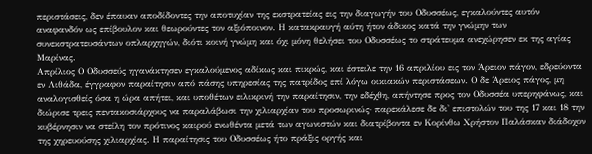περιστάσεις, δεν έπαυαν αποδίδοντες την αποτυχίαν της εκστρατείας εις την διαγωγήν του Οδυσσέως, εγκαλούντες αυτόν αναφανδόν ως επίβουλον και θεωρούντες τον αξιόποινον. Η κατακραυγή αύτη ήτον άδικος κατά την γνώμην των συνεκστρατευσάντων οπλαρχηγών, διότι κοινή γνώμη και όχι μόνη θελήσει του Οδυσσέως το στράτευμα ανεχώρησεν εκ της αγίας Μαρίνας.
Απρίλιος Ο Οδυσσεύς ηγανάκτησεν εγκαλούμενος αδίκως και πικρώς, και έστειλε την 16 απριλίου εις τον Άρειον πάγον, εδρεύοντα εν Λιθάδα, έγγραφον παραίτησιν από πάσης υπηρεσίας της πατρίδος επί λόγω οικιακών περιστάσεων. Ο δε Άρειος πάγος, μη αναλογισθείς όσα η ώρα απήτει, και υποθέτων ειλικρινή την παραίτησιν, την εδέχθη, απήντησε προς τον Οδυσσέα υπερηφάνως, και διώρισε τρεις πεντακοσιάρχους να παραλάβωσι την χιλιαρχίαν του προσωρινώς· παρεκάλεσε δε δι' επιστολών του της 17 και 18 την κυβέρνησιν να στείλη τον πρότινος καιρού ενωθέντα μετά των αγωνιστών και διατρίβοντα εν Κορίνθω Χρήστον Παλάσκαν διάδοχον της χηρευούσης χιλιαρχίας. Η παραίτησις του Οδυσσέως ήτο πράξις οργής και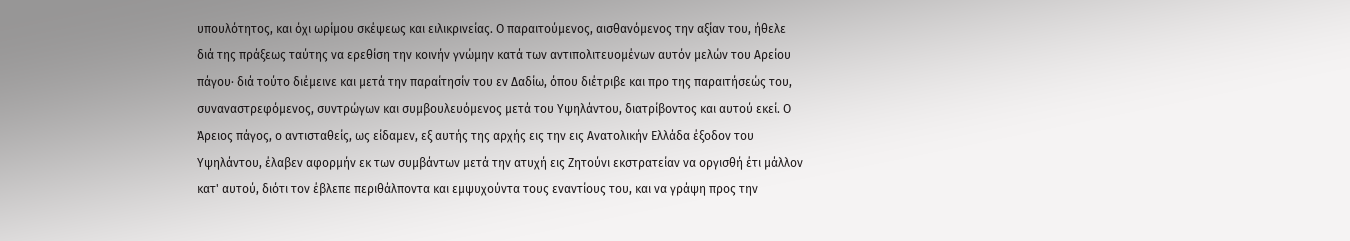υπουλότητος, και όχι ωρίμου σκέψεως και ειλικρινείας. Ο παραιτούμενος, αισθανόμενος την αξίαν του, ήθελε διά της πράξεως ταύτης να ερεθίση την κοινήν γνώμην κατά των αντιπολιτευομένων αυτόν μελών του Αρείου πάγου· διά τούτο διέμεινε και μετά την παραίτησίν του εν Δαδίω, όπου διέτριβε και προ της παραιτήσεώς του, συναναστρεφόμενος, συντρώγων και συμβουλευόμενος μετά του Υψηλάντου, διατρίβοντος και αυτού εκεί. Ο Άρειος πάγος, ο αντισταθείς, ως είδαμεν, εξ αυτής της αρχής εις την εις Ανατολικήν Ελλάδα έξοδον του Υψηλάντου, έλαβεν αφορμήν εκ των συμβάντων μετά την ατυχή εις Ζητούνι εκστρατείαν να οργισθή έτι μάλλον κατ' αυτού, διότι τον έβλεπε περιθάλποντα και εμψυχούντα τους εναντίους του, και να γράψη προς την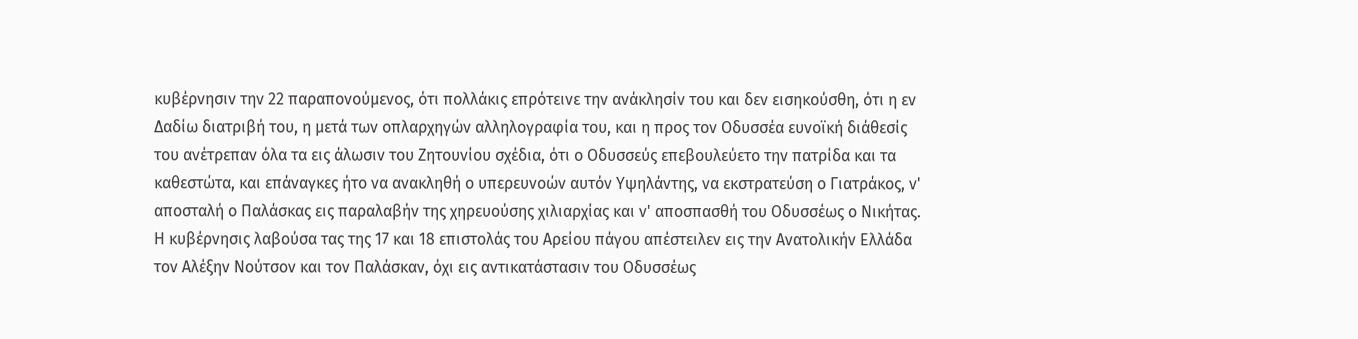κυβέρνησιν την 22 παραπονούμενος, ότι πολλάκις επρότεινε την ανάκλησίν του και δεν εισηκούσθη, ότι η εν Δαδίω διατριβή του, η μετά των οπλαρχηγών αλληλογραφία του, και η προς τον Οδυσσέα ευνοϊκή διάθεσίς του ανέτρεπαν όλα τα εις άλωσιν του Ζητουνίου σχέδια, ότι ο Οδυσσεύς επεβουλεύετο την πατρίδα και τα καθεστώτα, και επάναγκες ήτο να ανακληθή ο υπερευνοών αυτόν Υψηλάντης, να εκστρατεύση ο Γιατράκος, ν' αποσταλή ο Παλάσκας εις παραλαβήν της χηρευούσης χιλιαρχίας και ν' αποσπασθή του Οδυσσέως ο Νικήτας.
Η κυβέρνησις λαβούσα τας της 17 και 18 επιστολάς του Αρείου πάγου απέστειλεν εις την Ανατολικήν Ελλάδα τον Αλέξην Νούτσον και τον Παλάσκαν, όχι εις αντικατάστασιν του Οδυσσέως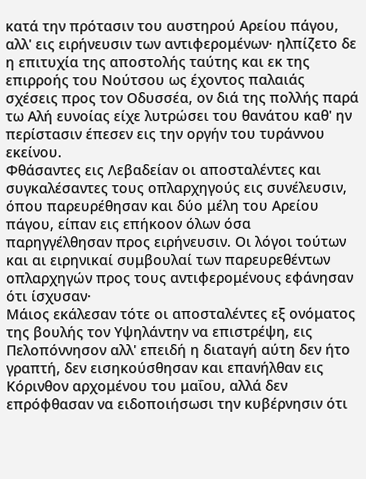κατά την πρότασιν του αυστηρού Αρείου πάγου, αλλ' εις ειρήνευσιν των αντιφερομένων· ηλπίζετο δε η επιτυχία της αποστολής ταύτης και εκ της επιρροής του Νούτσου ως έχοντος παλαιάς σχέσεις προς τον Οδυσσέα, ον διά της πολλής παρά τω Αλή ευνοίας είχε λυτρώσει του θανάτου καθ' ην περίστασιν έπεσεν εις την οργήν του τυράννου εκείνου.
Φθάσαντες εις Λεβαδείαν οι αποσταλέντες και συγκαλέσαντες τους οπλαρχηγούς εις συνέλευσιν, όπου παρευρέθησαν και δύο μέλη του Αρείου πάγου, είπαν εις επήκοον όλων όσα παρηγγέλθησαν προς ειρήνευσιν. Οι λόγοι τούτων και αι ειρηνικαί συμβουλαί των παρευρεθέντων οπλαρχηγών προς τους αντιφερομένους εφάνησαν ότι ίσχυσαν·
Μάιος εκάλεσαν τότε οι αποσταλέντες εξ ονόματος της βουλής τον Υψηλάντην να επιστρέψη, εις Πελοπόννησον αλλ' επειδή η διαταγή αύτη δεν ήτο γραπτή, δεν εισηκούσθησαν και επανήλθαν εις Κόρινθον αρχομένου του μαΐου, αλλά δεν επρόφθασαν να ειδοποιήσωσι την κυβέρνησιν ότι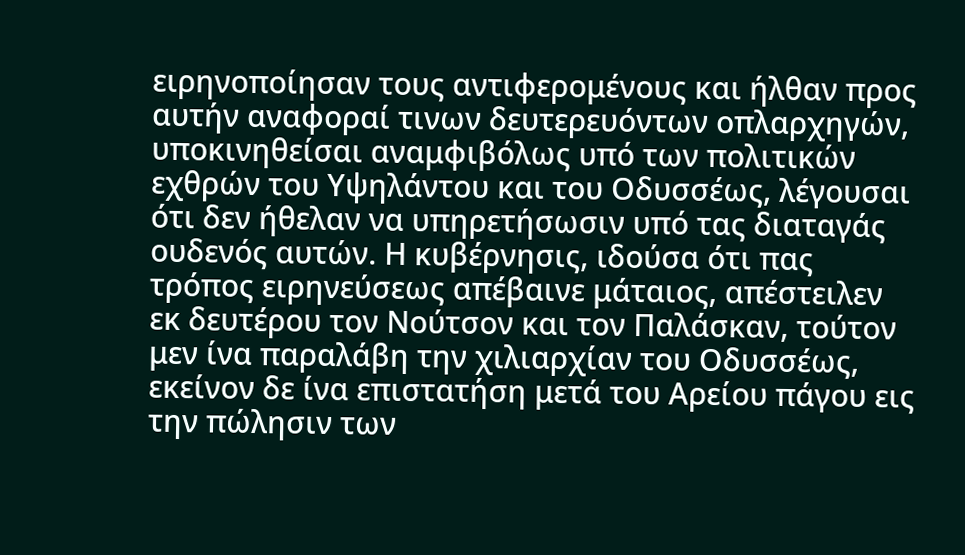ειρηνοποίησαν τους αντιφερομένους και ήλθαν προς αυτήν αναφοραί τινων δευτερευόντων οπλαρχηγών, υποκινηθείσαι αναμφιβόλως υπό των πολιτικών εχθρών του Υψηλάντου και του Οδυσσέως, λέγουσαι ότι δεν ήθελαν να υπηρετήσωσιν υπό τας διαταγάς ουδενός αυτών. Η κυβέρνησις, ιδούσα ότι πας τρόπος ειρηνεύσεως απέβαινε μάταιος, απέστειλεν εκ δευτέρου τον Νούτσον και τον Παλάσκαν, τούτον μεν ίνα παραλάβη την χιλιαρχίαν του Οδυσσέως, εκείνον δε ίνα επιστατήση μετά του Αρείου πάγου εις την πώλησιν των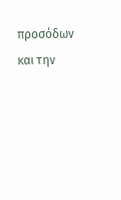προσόδων και την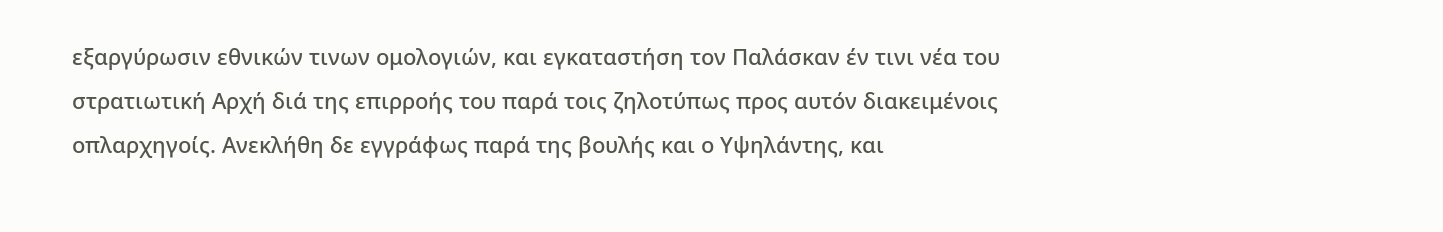εξαργύρωσιν εθνικών τινων ομολογιών, και εγκαταστήση τον Παλάσκαν έν τινι νέα του στρατιωτική Αρχή διά της επιρροής του παρά τοις ζηλοτύπως προς αυτόν διακειμένοις οπλαρχηγοίς. Ανεκλήθη δε εγγράφως παρά της βουλής και ο Υψηλάντης, και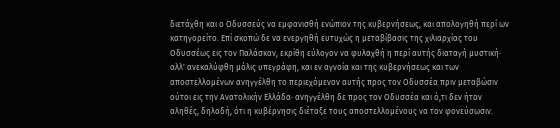διετάχθη και ο Οδυσσεύς να εμφανισθή ενώπιον της κυβερνήσεως, και απολογηθή περί ων κατηγορείτο. Επί σκοπώ δε να ενεργηθή ευτυχώς η μεταβίβασις της χιλιαρχίας του Οδυσσέως εις τον Παλάσκαν, εκρίθη εύλογον να φυλαχθή η περί αυτής διαταγή μυστική· αλλ' ανεκαλύφθη μόλις υπεγράφη, και εν αγνοία και της κυβερνήσεως και των αποστελλομένων ανηγγέλθη το περιεχόμενον αυτής προς τον Οδυσσέα πριν μεταβώσιν ούτοι εις την Ανατολικήν Ελλάδα· ανηγγέλθη δε προς τον Οδυσσέα και ό,τι δεν ήτον αληθές, δηλαδή, ότι η κυβέρνησις διέταξε τους αποστελλομένους να τον φονεύσωσιν.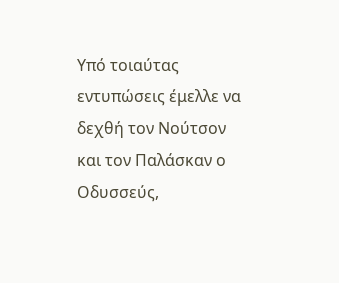Υπό τοιαύτας εντυπώσεις έμελλε να δεχθή τον Νούτσον και τον Παλάσκαν ο Οδυσσεύς,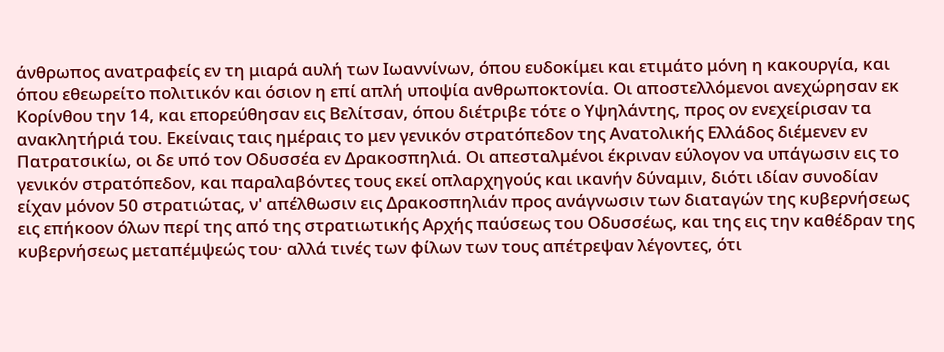άνθρωπος ανατραφείς εν τη μιαρά αυλή των Ιωαννίνων, όπου ευδοκίμει και ετιμάτο μόνη η κακουργία, και όπου εθεωρείτο πολιτικόν και όσιον η επί απλή υποψία ανθρωποκτονία. Οι αποστελλόμενοι ανεχώρησαν εκ Κορίνθου την 14, και επορεύθησαν εις Βελίτσαν, όπου διέτριβε τότε ο Υψηλάντης, προς ον ενεχείρισαν τα ανακλητήριά του. Εκείναις ταις ημέραις το μεν γενικόν στρατόπεδον της Ανατολικής Ελλάδος διέμενεν εν Πατρατσικίω, οι δε υπό τον Οδυσσέα εν Δρακοσπηλιά. Οι απεσταλμένοι έκριναν εύλογον να υπάγωσιν εις το γενικόν στρατόπεδον, και παραλαβόντες τους εκεί οπλαρχηγούς και ικανήν δύναμιν, διότι ιδίαν συνοδίαν είχαν μόνον 50 στρατιώτας, ν' απέλθωσιν εις Δρακοσπηλιάν προς ανάγνωσιν των διαταγών της κυβερνήσεως εις επήκοον όλων περί της από της στρατιωτικής Αρχής παύσεως του Οδυσσέως, και της εις την καθέδραν της κυβερνήσεως μεταπέμψεώς του· αλλά τινές των φίλων των τους απέτρεψαν λέγοντες, ότι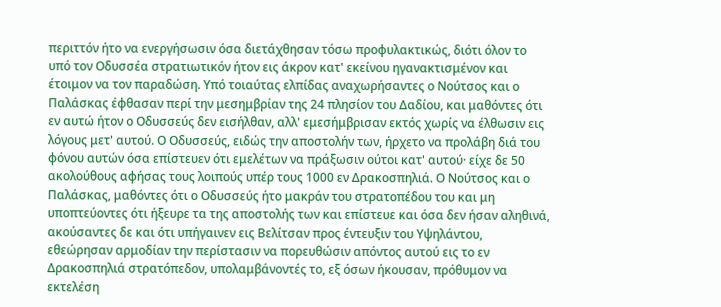περιττόν ήτο να ενεργήσωσιν όσα διετάχθησαν τόσω προφυλακτικώς, διότι όλον το υπό τον Οδυσσέα στρατιωτικόν ήτον εις άκρον κατ' εκείνου ηγανακτισμένον και έτοιμον να τον παραδώση. Υπό τοιαύτας ελπίδας αναχωρήσαντες ο Νούτσος και ο Παλάσκας έφθασαν περί την μεσημβρίαν της 24 πλησίον του Δαδίου, και μαθόντες ότι εν αυτώ ήτον ο Οδυσσεύς δεν εισήλθαν, αλλ' εμεσήμβρισαν εκτός χωρίς να έλθωσιν εις λόγους μετ' αυτού. Ο Οδυσσεύς, ειδώς την αποστολήν των, ήρχετο να προλάβη διά του φόνου αυτών όσα επίστευεν ότι εμελέτων να πράξωσιν ούτοι κατ' αυτού· είχε δε 50 ακολούθους αφήσας τους λοιπούς υπέρ τους 1000 εν Δρακοσπηλιά. Ο Νούτσος και ο Παλάσκας, μαθόντες ότι ο Οδυσσεύς ήτο μακράν του στρατοπέδου του και μη υποπτεύοντες ότι ήξευρε τα της αποστολής των και επίστευε και όσα δεν ήσαν αληθινά, ακούσαντες δε και ότι υπήγαινεν εις Βελίτσαν προς έντευξιν του Υψηλάντου, εθεώρησαν αρμοδίαν την περίστασιν να πορευθώσιν απόντος αυτού εις το εν Δρακοσπηλιά στρατόπεδον, υπολαμβάνοντές το, εξ όσων ήκουσαν, πρόθυμον να εκτελέση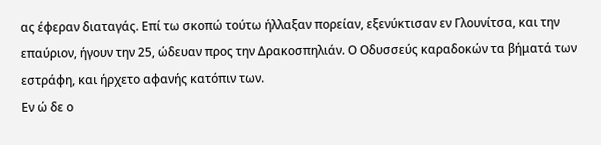ας έφεραν διαταγάς. Επί τω σκοπώ τούτω ήλλαξαν πορείαν, εξενύκτισαν εν Γλουνίτσα, και την επαύριον, ήγουν την 25, ώδευαν προς την Δρακοσπηλιάν. Ο Οδυσσεύς καραδοκών τα βήματά των εστράφη, και ήρχετο αφανής κατόπιν των.
Εν ώ δε ο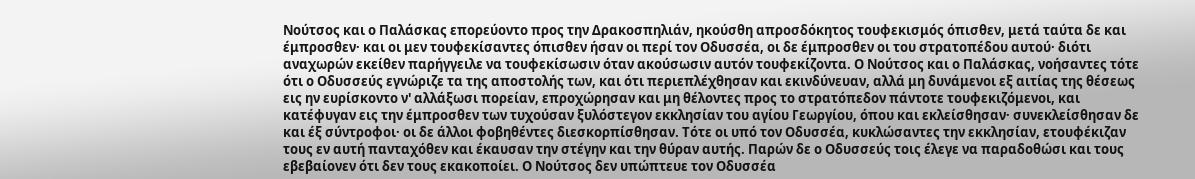Νούτσος και ο Παλάσκας επορεύοντο προς την Δρακοσπηλιάν, ηκούσθη απροσδόκητος τουφεκισμός όπισθεν, μετά ταύτα δε και έμπροσθεν· και οι μεν τουφεκίσαντες όπισθεν ήσαν οι περί τον Οδυσσέα, οι δε έμπροσθεν οι του στρατοπέδου αυτού· διότι αναχωρών εκείθεν παρήγγειλε να τουφεκίσωσιν όταν ακούσωσιν αυτόν τουφεκίζοντα. Ο Νούτσος και ο Παλάσκας, νοήσαντες τότε ότι ο Οδυσσεύς εγνώριζε τα της αποστολής των, και ότι περιεπλέχθησαν και εκινδύνευαν, αλλά μη δυνάμενοι εξ αιτίας της θέσεως εις ην ευρίσκοντο ν' αλλάξωσι πορείαν, επροχώρησαν και μη θέλοντες προς το στρατόπεδον πάντοτε τουφεκιζόμενοι, και κατέφυγαν εις την έμπροσθεν των τυχούσαν ξυλόστεγον εκκλησίαν του αγίου Γεωργίου, όπου και εκλείσθησαν· συνεκλείσθησαν δε και έξ σύντροφοι· οι δε άλλοι φοβηθέντες διεσκορπίσθησαν. Τότε οι υπό τον Οδυσσέα, κυκλώσαντες την εκκλησίαν, ετουφέκιζαν τους εν αυτή πανταχόθεν και έκαυσαν την στέγην και την θύραν αυτής. Παρών δε ο Οδυσσεύς τοις έλεγε να παραδοθώσι και τους εβεβαίονεν ότι δεν τους εκακοποίει. Ο Νούτσος δεν υπώπτευε τον Οδυσσέα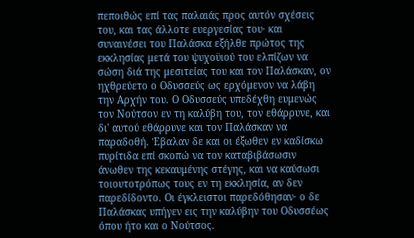πεποιθώς επί τας παλαιάς προς αυτόν σχέσεις του, και τας άλλοτε ευεργεσίας του· και συναινέσει του Παλάσκα εξήλθε πρώτος της εκκλησίας μετά του ψυχοϋιού του ελπίζων να σώση διά της μεσιτείας του και τον Παλάσκαν, ον ηχθρεύετο ο Οδυσσεύς ως ερχόμενον να λάβη την Αρχήν του. Ο Οδυσσεύς υπεδέχθη ευμενώς τον Νούτσον εν τη καλύβη του, τον εθάρρυνε, και δι' αυτού εθάρρυνε και τον Παλάσκαν να παραδοθή. Έβαλαν δε και οι έξωθεν εν καδίσκω πυρίτιδα επί σκοπώ να τον καταβιβάσωσιν άνωθεν της κεκαυμένης στέγης, και να καύσωσι τοιουτοτρόπως τους εν τη εκκλησία, αν δεν παρεδίδοντο. Οι έγκλειστοι παρεδόθησαν· ο δε Παλάσκας υπήγεν εις την καλύβην του Οδυσσέως όπου ήτο και ο Νούτσος.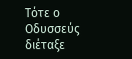Τότε ο Οδυσσεύς διέταξε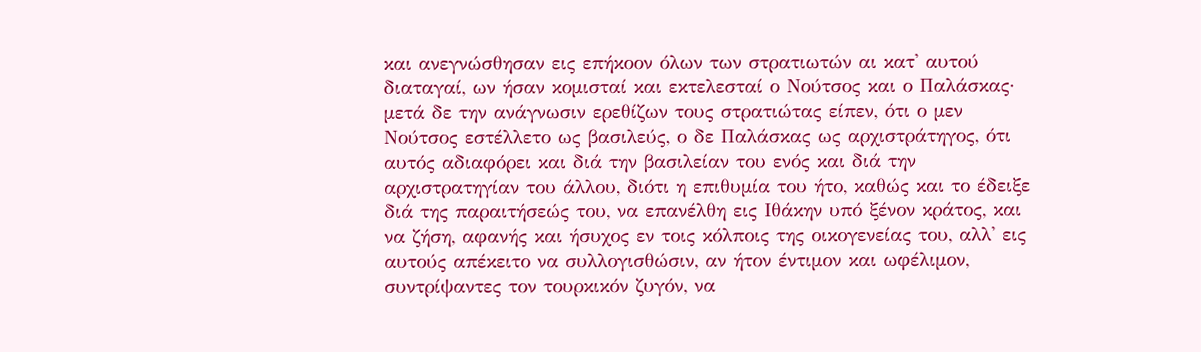και ανεγνώσθησαν εις επήκοον όλων των στρατιωτών αι κατ' αυτού διαταγαί, ων ήσαν κομισταί και εκτελεσταί ο Νούτσος και ο Παλάσκας· μετά δε την ανάγνωσιν ερεθίζων τους στρατιώτας είπεν, ότι ο μεν Νούτσος εστέλλετο ως βασιλεύς, ο δε Παλάσκας ως αρχιστράτηγος, ότι αυτός αδιαφόρει και διά την βασιλείαν του ενός και διά την αρχιστρατηγίαν του άλλου, διότι η επιθυμία του ήτο, καθώς και το έδειξε διά της παραιτήσεώς του, να επανέλθη εις Ιθάκην υπό ξένον κράτος, και να ζήση, αφανής και ήσυχος εν τοις κόλποις της οικογενείας του, αλλ' εις αυτούς απέκειτο να συλλογισθώσιν, αν ήτον έντιμον και ωφέλιμον, συντρίψαντες τον τουρκικόν ζυγόν, να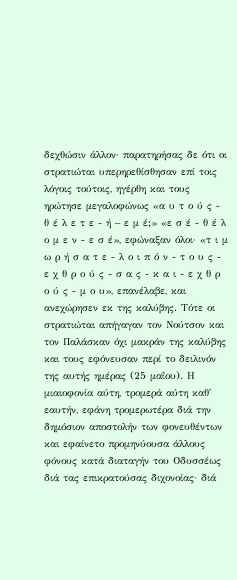δεχθώσιν άλλον· παρατηρήσας δε ότι οι στρατιώται υπερηρεθίσθησαν επί τοις λόγοις τούτοις, ηγέρθη και τους ηρώτησε μεγαλοφώνως «α υ τ ο ύ ς - θ έ λ ε τ ε - ή – ε μ έ;» «ε σ έ - θ έ λ ο μ ε ν - ε σ έ», εφώναξαν όλοι· «τ ι μ ω ρ ή σ α τ ε - λ ο ι π ό ν - τ ο υ ς - ε χ θ ρ ο ύ ς - σ α ς - κ α ι - ε χ θ ρ ο ύ ς - μ ο υ», επανέλαβε, και ανεχώρησεν εκ της καλύβης. Τότε οι στρατιώται απήγαγαν τον Νούτσον και τον Παλάσκαν όχι μακράν της καλύβης και τους εφόνευσαν περί το δειλινόν της αυτής ημέρας (25 μαΐου). Η μιαιοφονία αύτη, τρομερά αύτη καθ' εαυτήν, εφάνη τρομερωτέρα διά την δημόσιον αποστολήν των φονευθέντων και εφαίνετο προμηνύουσα άλλους φόνους κατά διαταγήν του Οδυσσέως διά τας επικρατούσας διχονοίας· διά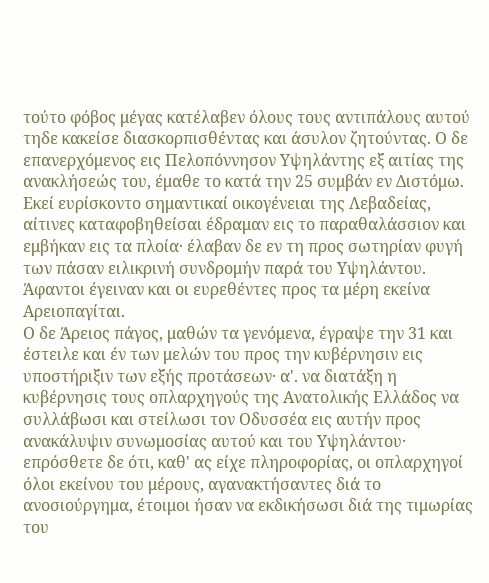τούτο φόβος μέγας κατέλαβεν όλους τους αντιπάλους αυτού τηδε κακείσε διασκορπισθέντας και άσυλον ζητούντας. Ο δε επανερχόμενος εις Πελοπόννησον Υψηλάντης εξ αιτίας της ανακλήσεώς του, έμαθε το κατά την 25 συμβάν εν Διστόμω. Εκεί ευρίσκοντο σημαντικαί οικογένειαι της Λεβαδείας, αίτινες καταφοβηθείσαι έδραμαν εις το παραθαλάσσιον και εμβήκαν εις τα πλοία· έλαβαν δε εν τη προς σωτηρίαν φυγή των πάσαν ειλικρινή συνδρομήν παρά του Υψηλάντου. Άφαντοι έγειναν και οι ευρεθέντες προς τα μέρη εκείνα Αρειοπαγίται.
Ο δε Άρειος πάγος, μαθών τα γενόμενα, έγραψε την 31 και έστειλε και έν των μελών του προς την κυβέρνησιν εις υποστήριξιν των εξής προτάσεων· α'. να διατάξη η κυβέρνησις τους οπλαρχηγούς της Ανατολικής Ελλάδος να συλλάβωσι και στείλωσι τον Οδυσσέα εις αυτήν προς ανακάλυψιν συνωμοσίας αυτού και του Υψηλάντου· επρόσθετε δε ότι, καθ' ας είχε πληροφορίας, οι οπλαρχηγοί όλοι εκείνου του μέρους, αγανακτήσαντες διά το ανοσιούργημα, έτοιμοι ήσαν να εκδικήσωσι διά της τιμωρίας του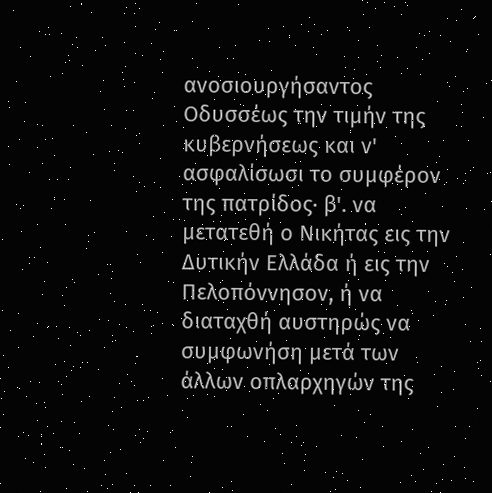ανοσιουργήσαντος Οδυσσέως την τιμήν της κυβερνήσεως και ν' ασφαλίσωσι το συμφέρον της πατρίδος· β'. να μετατεθή ο Νικήτας εις την Δυτικήν Ελλάδα ή εις την Πελοπόννησον, ή να διαταχθή αυστηρώς να συμφωνήση μετά των άλλων οπλαρχηγών της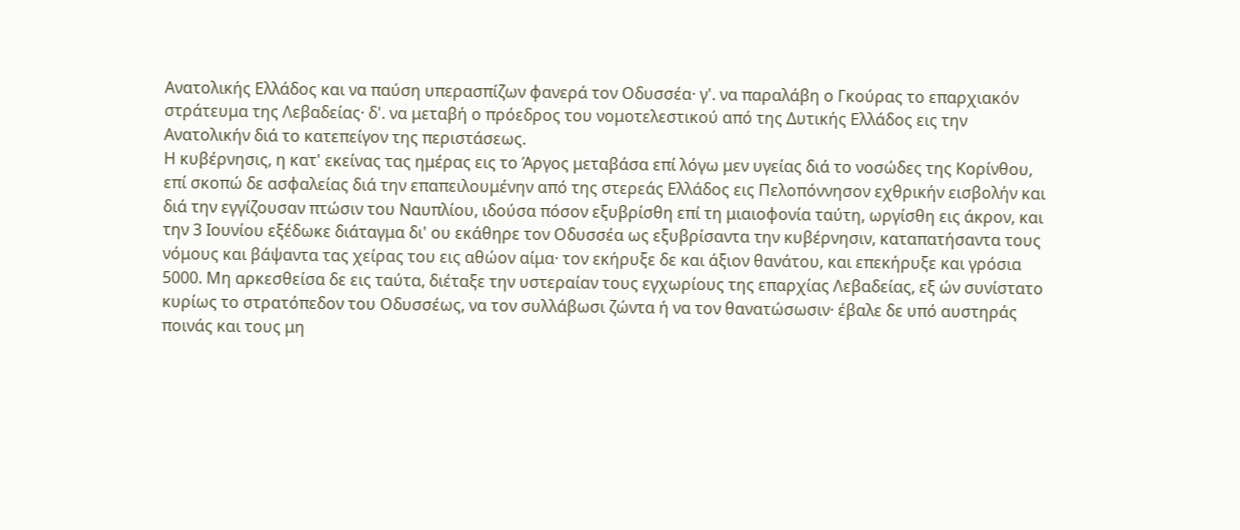Ανατολικής Ελλάδος και να παύση υπερασπίζων φανερά τον Οδυσσέα· γ'. να παραλάβη ο Γκούρας το επαρχιακόν στράτευμα της Λεβαδείας· δ'. να μεταβή ο πρόεδρος του νομοτελεστικού από της Δυτικής Ελλάδος εις την Ανατολικήν διά το κατεπείγον της περιστάσεως.
Η κυβέρνησις, η κατ' εκείνας τας ημέρας εις το Άργος μεταβάσα επί λόγω μεν υγείας διά το νοσώδες της Κορίνθου, επί σκοπώ δε ασφαλείας διά την επαπειλουμένην από της στερεάς Ελλάδος εις Πελοπόννησον εχθρικήν εισβολήν και διά την εγγίζουσαν πτώσιν του Ναυπλίου, ιδούσα πόσον εξυβρίσθη επί τη μιαιοφονία ταύτη, ωργίσθη εις άκρον, και την 3 Ιουνίου εξέδωκε διάταγμα δι' ου εκάθηρε τον Οδυσσέα ως εξυβρίσαντα την κυβέρνησιν, καταπατήσαντα τους νόμους και βάψαντα τας χείρας του εις αθώον αίμα· τον εκήρυξε δε και άξιον θανάτου, και επεκήρυξε και γρόσια 5000. Μη αρκεσθείσα δε εις ταύτα, διέταξε την υστεραίαν τους εγχωρίους της επαρχίας Λεβαδείας, εξ ών συνίστατο κυρίως το στρατόπεδον του Οδυσσέως, να τον συλλάβωσι ζώντα ή να τον θανατώσωσιν· έβαλε δε υπό αυστηράς ποινάς και τους μη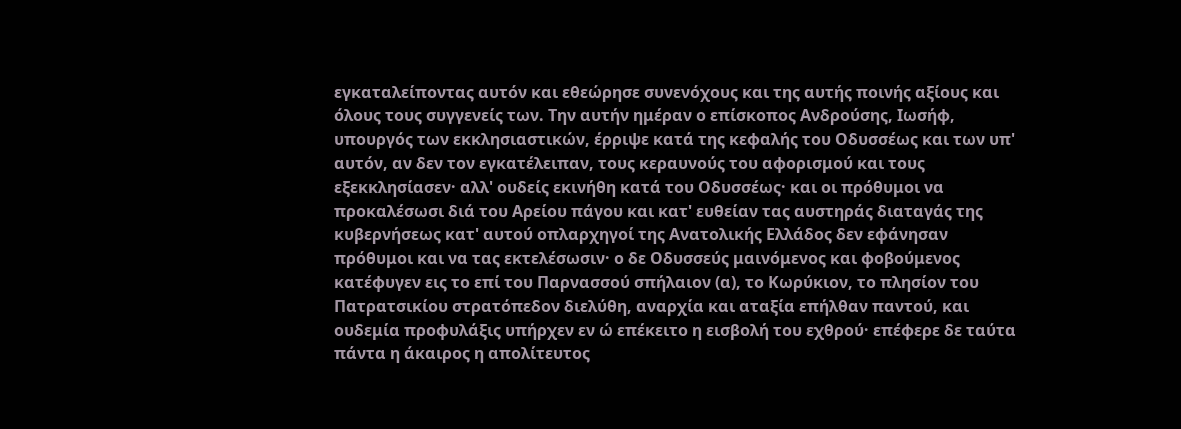εγκαταλείποντας αυτόν και εθεώρησε συνενόχους και της αυτής ποινής αξίους και όλους τους συγγενείς των. Την αυτήν ημέραν ο επίσκοπος Ανδρούσης, Ιωσήφ, υπουργός των εκκλησιαστικών, έρριψε κατά της κεφαλής του Οδυσσέως και των υπ' αυτόν, αν δεν τον εγκατέλειπαν, τους κεραυνούς του αφορισμού και τους εξεκκλησίασεν· αλλ' ουδείς εκινήθη κατά του Οδυσσέως· και οι πρόθυμοι να προκαλέσωσι διά του Αρείου πάγου και κατ' ευθείαν τας αυστηράς διαταγάς της κυβερνήσεως κατ' αυτού οπλαρχηγοί της Ανατολικής Ελλάδος δεν εφάνησαν πρόθυμοι και να τας εκτελέσωσιν· ο δε Οδυσσεύς μαινόμενος και φοβούμενος κατέφυγεν εις το επί του Παρνασσού σπήλαιον (α), το Κωρύκιον, το πλησίον του Πατρατσικίου στρατόπεδον διελύθη, αναρχία και αταξία επήλθαν παντού, και ουδεμία προφυλάξις υπήρχεν εν ώ επέκειτο η εισβολή του εχθρού· επέφερε δε ταύτα πάντα η άκαιρος η απολίτευτος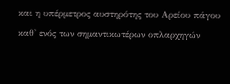και η υπέρμετρος αυστηρότης του Αρείου πάγου καθ' ενός των σημαντικωτέρων οπλαρχηγών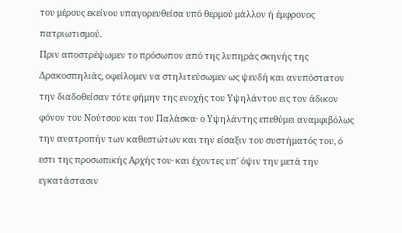του μέρους εκείνου υπαγορευθείσα υπό θερμού μάλλον ή έμφρονος πατριωτισμού.
Πριν αποστρέψωμεν το πρόσωπον από της λυπηράς σκηνής της Δρακοσπηλιάς, οφείλομεν να στηλιτεύσωμεν ως ψευδή και ανυπόστατον την διαδοθείσαν τότε φήμην της ενοχής του Υψηλάντου εις τον άδικον φόνον του Νούτσου και του Παλάσκα· ο Υψηλάντης επεθύμει αναμφιβόλως την ανατροπήν των καθεστώτων και την είσαξιν του συστήματός του, ό εστι της προσωπικής Αρχής του· και έχοντες υπ' όψιν την μετά την εγκατάστασιν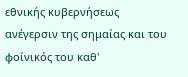εθνικής κυβερνήσεως ανέγερσιν της σημαίας και του φοίνικός του καθ'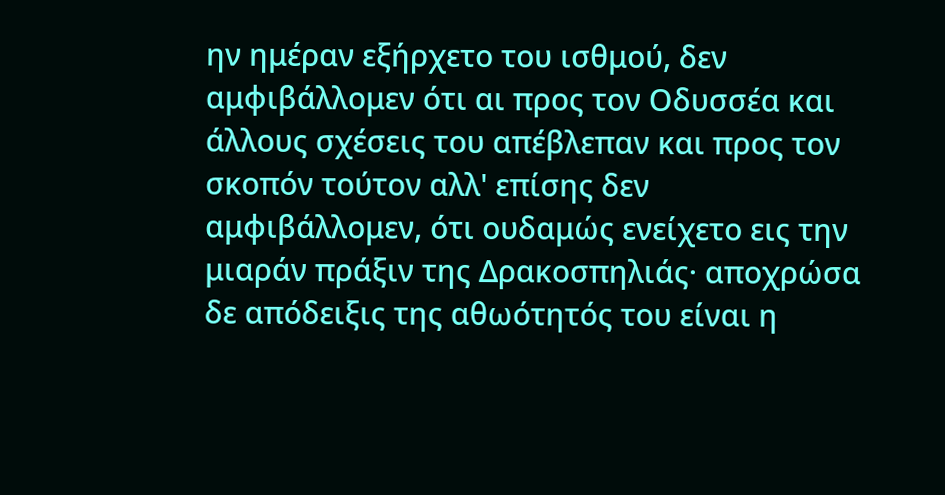ην ημέραν εξήρχετο του ισθμού, δεν αμφιβάλλομεν ότι αι προς τον Οδυσσέα και άλλους σχέσεις του απέβλεπαν και προς τον σκοπόν τούτον αλλ' επίσης δεν αμφιβάλλομεν, ότι ουδαμώς ενείχετο εις την μιαράν πράξιν της Δρακοσπηλιάς· αποχρώσα δε απόδειξις της αθωότητός του είναι η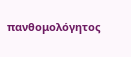πανθομολόγητος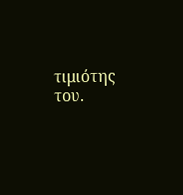τιμιότης του.